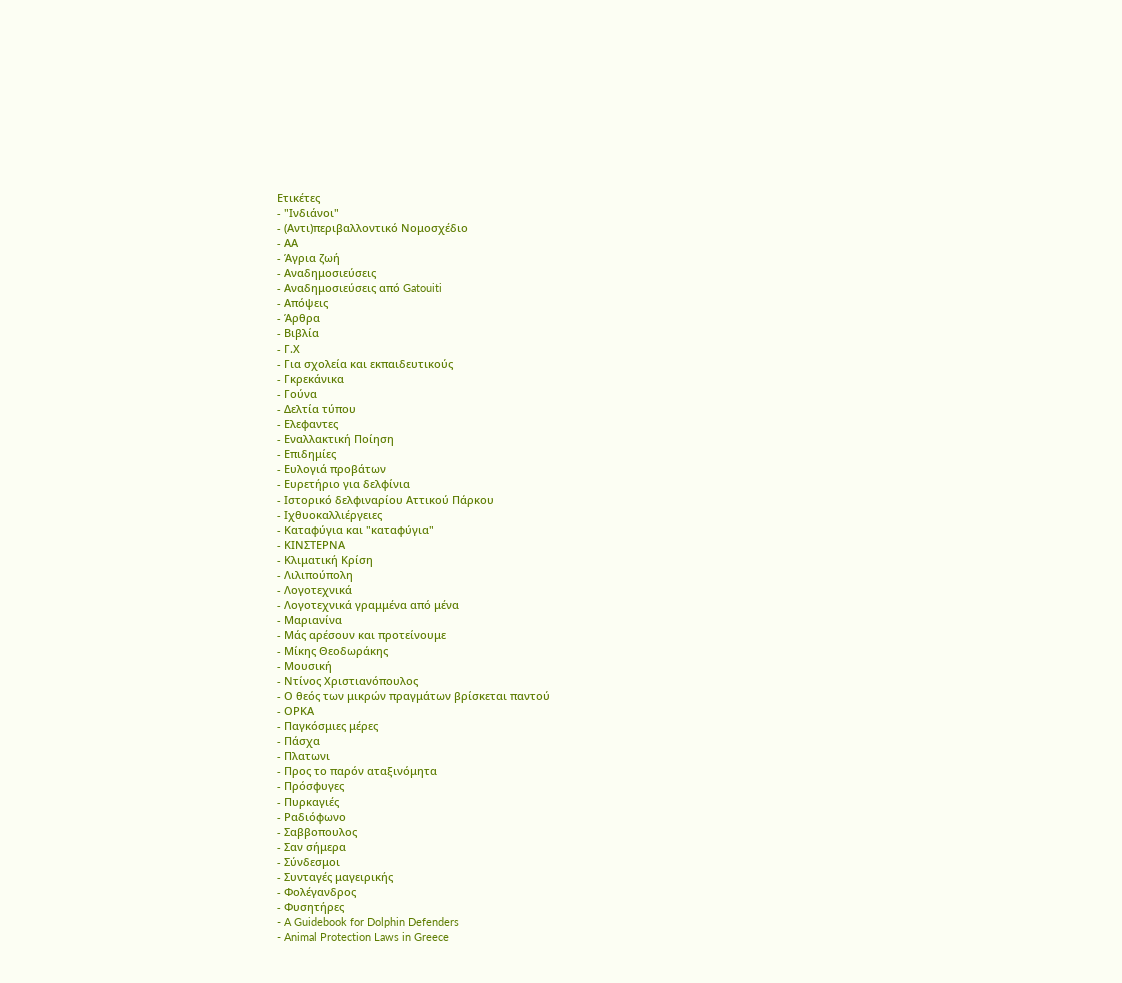Ετικέτες
- "Ινδιάνοι"
- (Αντι)περιβαλλοντικό Νομοσχέδιο
- ΑΑ
- Άγρια ζωή
- Αναδημοσιεύσεις
- Αναδημοσιεύσεις από Gatouiti
- Απόψεις
- Άρθρα
- Βιβλία
- Γ.Χ
- Για σχολεία και εκπαιδευτικούς
- Γκρεκάνικα
- Γούνα
- Δελτία τύπου
- Ελεφαντες
- Εναλλακτική Ποίηση
- Επιδημίες
- Ευλογιά προβάτων
- Ευρετήριο για δελφίνια
- Ιστορικό δελφιναρίου Αττικού Πάρκου
- Ιχθυοκαλλιέργειες
- Καταφύγια και "καταφύγια"
- ΚΙΝΣΤΕΡΝΑ
- Κλιματική Κρίση
- Λιλιπούπολη
- Λογοτεχνικά
- Λογοτεχνικά γραμμένα από μένα
- Μαριανίνα
- Μάς αρέσουν και προτείνουμε
- Μίκης Θεοδωράκης
- Μουσική
- Ντίνος Χριστιανόπουλος
- Ο θεός των μικρών πραγμάτων βρίσκεται παντού
- ΟΡΚΑ
- Παγκόσμιες μέρες
- Πάσχα
- Πλατωνι
- Προς το παρόν αταξινόμητα
- Πρόσφυγες
- Πυρκαγιές
- Ραδιόφωνο
- Σαββοπουλος
- Σαν σήμερα
- Σύνδεσμοι
- Συνταγές μαγειρικής
- Φολέγανδρος
- Φυσητήρες
- A Guidebook for Dolphin Defenders
- Animal Protection Laws in Greece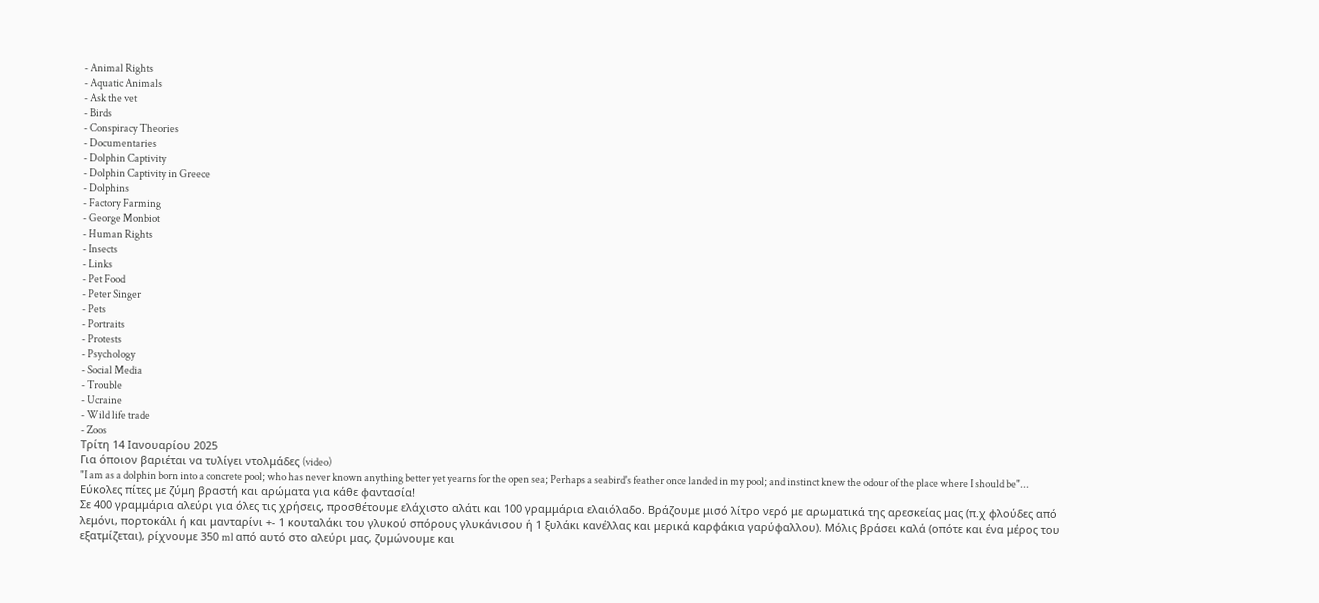- Animal Rights
- Aquatic Animals
- Ask the vet
- Birds
- Conspiracy Theories
- Documentaries
- Dolphin Captivity
- Dolphin Captivity in Greece
- Dolphins
- Factory Farming
- George Monbiot
- Human Rights
- Insects
- Links
- Pet Food
- Peter Singer
- Pets
- Portraits
- Protests
- Psychology
- Social Media
- Trouble
- Ucraine
- Wild life trade
- Zoos
Τρίτη 14 Ιανουαρίου 2025
Για όποιον βαριέται να τυλίγει ντολμάδες (video)
"I am as a dolphin born into a concrete pool; who has never known anything better yet yearns for the open sea; Perhaps a seabird's feather once landed in my pool; and instinct knew the odour of the place where I should be"...
Εύκολες πίτες με ζύμη βραστή και αρώματα για κάθε φαντασία!
Σε 400 γραμμάρια αλεύρι για όλες τις χρήσεις, προσθέτουμε ελάχιστο αλάτι και 100 γραμμάρια ελαιόλαδο. Βράζουμε μισό λίτρο νερό με αρωματικά της αρεσκείας μας (π.χ φλούδες από λεμόνι, πορτοκάλι ή και μανταρίνι +- 1 κουταλάκι του γλυκού σπόρους γλυκάνισου ή 1 ξυλάκι κανέλλας και μερικά καρφάκια γαρύφαλλου). Μόλις βράσει καλά (οπότε και ένα μέρος του εξατμίζεται), ρίχνουμε 350 ml από αυτό στο αλεύρι μας, ζυμώνουμε και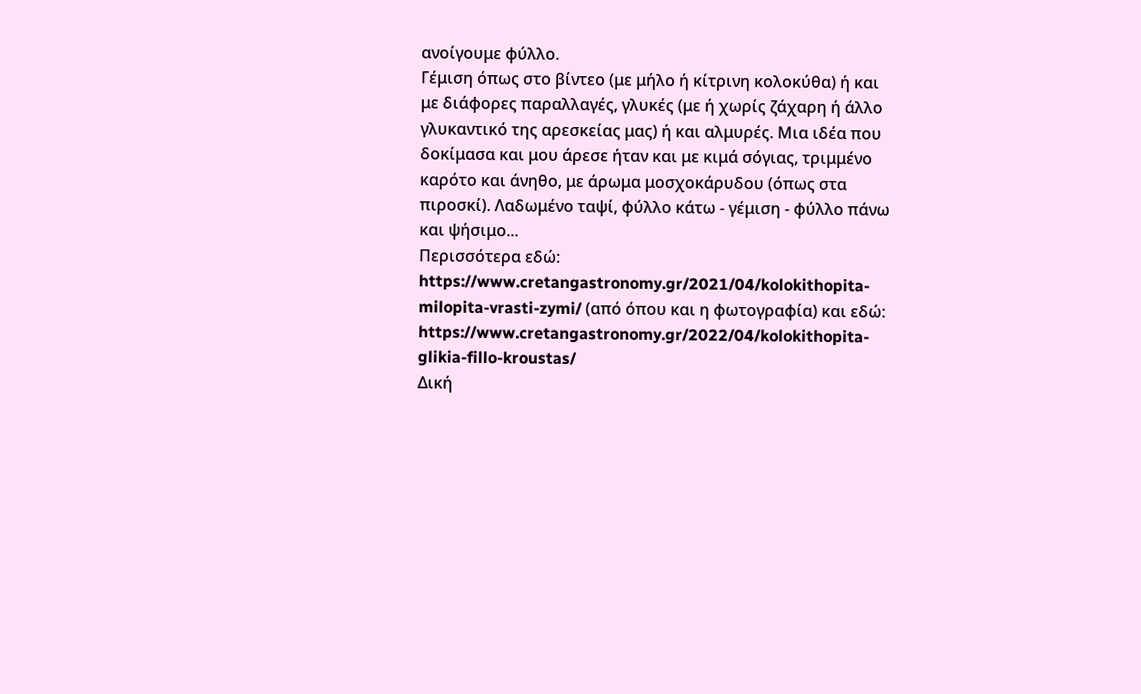ανοίγουμε φύλλο.
Γέμιση όπως στο βίντεο (με μήλο ή κίτρινη κολοκύθα) ή και με διάφορες παραλλαγές, γλυκές (με ή χωρίς ζάχαρη ή άλλο γλυκαντικό της αρεσκείας μας) ή και αλμυρές. Μια ιδέα που δοκίμασα και μου άρεσε ήταν και με κιμά σόγιας, τριμμένο καρότο και άνηθο, με άρωμα μοσχοκάρυδου (όπως στα πιροσκί). Λαδωμένο ταψί, φύλλο κάτω - γέμιση - φύλλο πάνω και ψήσιμο...
Περισσότερα εδώ: https://www.cretangastronomy.gr/2021/04/kolokithopita-milopita-vrasti-zymi/ (από όπου και η φωτογραφία) και εδώ: https://www.cretangastronomy.gr/2022/04/kolokithopita-glikia-fillo-kroustas/
Δική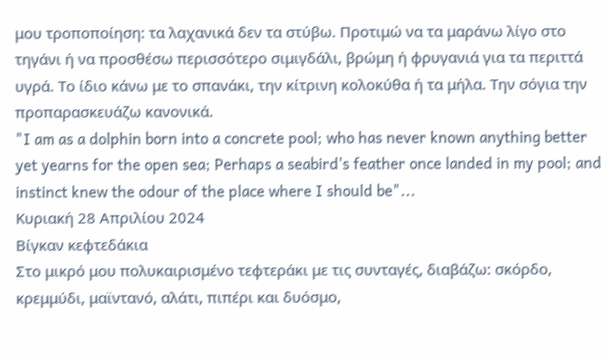μου τροποποίηση: τα λαχανικά δεν τα στύβω. Προτιμώ να τα μαράνω λίγο στο τηγάνι ή να προσθέσω περισσότερο σιμιγδάλι, βρώμη ή φρυγανιά για τα περιττά υγρά. Το ίδιο κάνω με το σπανάκι, την κίτρινη κολοκύθα ή τα μήλα. Την σόγια την προπαρασκευάζω κανονικά.
"I am as a dolphin born into a concrete pool; who has never known anything better yet yearns for the open sea; Perhaps a seabird's feather once landed in my pool; and instinct knew the odour of the place where I should be"...
Κυριακή 28 Απριλίου 2024
Βίγκαν κεφτεδάκια
Στο μικρό μου πολυκαιρισμένο τεφτεράκι με τις συνταγές, διαβάζω: σκόρδο, κρεμμύδι, μαϊντανό, αλάτι, πιπέρι και δυόσμο,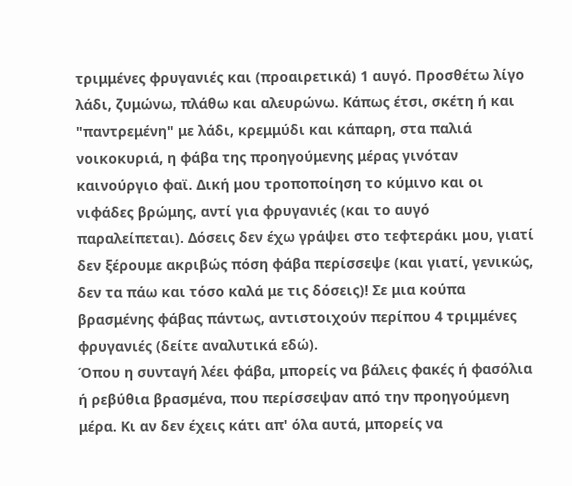τριμμένες φρυγανιές και (προαιρετικά) 1 αυγό. Προσθέτω λίγο λάδι, ζυμώνω, πλάθω και αλευρώνω. Κάπως έτσι, σκέτη ή και "παντρεμένη" με λάδι, κρεμμύδι και κάπαρη, στα παλιά νοικοκυριά, η φάβα της προηγούμενης μέρας γινόταν καινούργιο φαϊ. Δική μου τροποποίηση το κύμινο και οι νιφάδες βρώμης, αντί για φρυγανιές (και το αυγό παραλείπεται). Δόσεις δεν έχω γράψει στο τεφτεράκι μου, γιατί δεν ξέρουμε ακριβώς πόση φάβα περίσσεψε (και γιατί, γενικώς, δεν τα πάω και τόσο καλά με τις δόσεις)! Σε μια κούπα βρασμένης φάβας πάντως, αντιστοιχούν περίπου 4 τριμμένες φρυγανιές (δείτε αναλυτικά εδώ).
Όπου η συνταγή λέει φάβα, μπορείς να βάλεις φακές ή φασόλια ή ρεβύθια βρασμένα, που περίσσεψαν από την προηγούμενη μέρα. Κι αν δεν έχεις κάτι απ' όλα αυτά, μπορείς να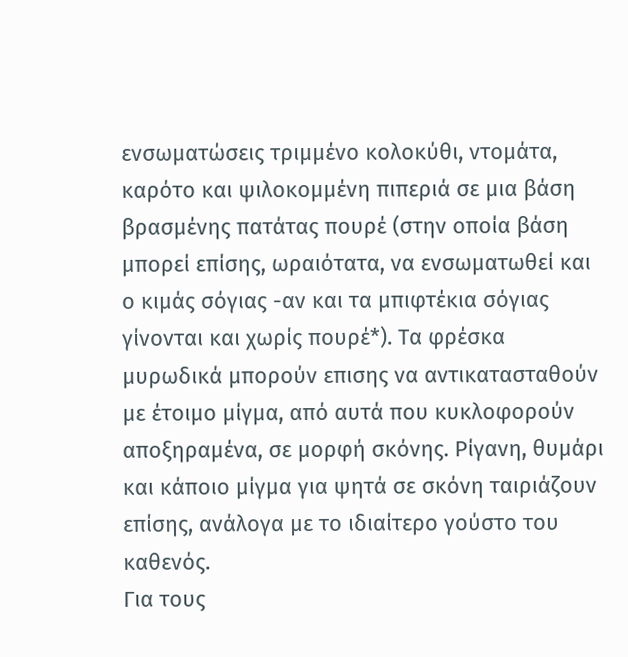ενσωματώσεις τριμμένο κολοκύθι, ντομάτα, καρότο και ψιλοκομμένη πιπεριά σε μια βάση βρασμένης πατάτας πουρέ (στην οποία βάση μπορεί επίσης, ωραιότατα, να ενσωματωθεί και ο κιμάς σόγιας -αν και τα μπιφτέκια σόγιας γίνονται και χωρίς πουρέ*). Τα φρέσκα μυρωδικά μπορούν επισης να αντικατασταθούν με έτοιμο μίγμα, από αυτά που κυκλοφορούν αποξηραμένα, σε μορφή σκόνης. Ρίγανη, θυμάρι και κάποιο μίγμα για ψητά σε σκόνη ταιριάζουν επίσης, ανάλογα με το ιδιαίτερο γούστο του καθενός.
Για τους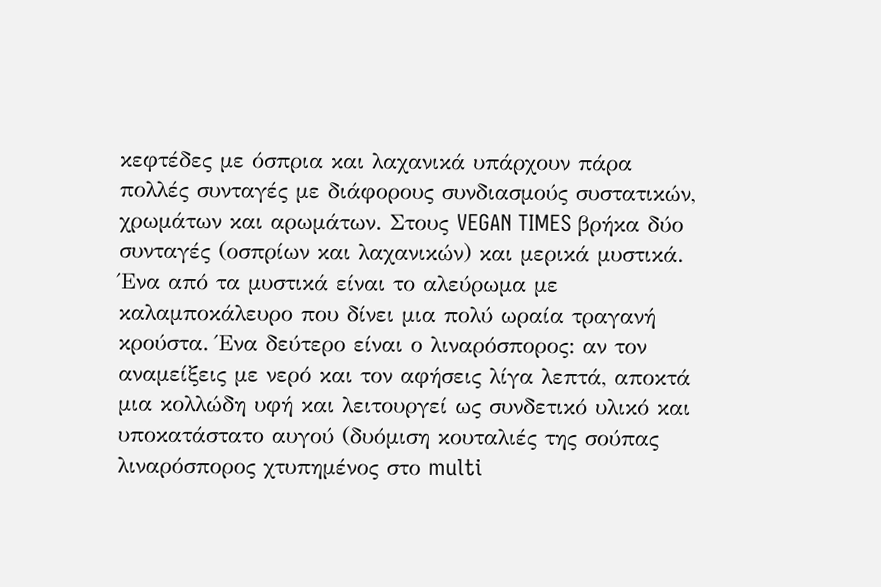κεφτέδες με όσπρια και λαχανικά υπάρχουν πάρα πολλές συνταγές με διάφορους συνδιασμούς συστατικών, χρωμάτων και αρωμάτων. Στους VEGAN TIMES βρήκα δύο συνταγές (οσπρίων και λαχανικών) και μερικά μυστικά. Ένα από τα μυστικά είναι το αλεύρωμα με καλαμποκάλευρο που δίνει μια πολύ ωραία τραγανή κρούστα. Ένα δεύτερο είναι ο λιναρόσπορος: αν τον αναμείξεις με νερό και τον αφήσεις λίγα λεπτά, αποκτά μια κολλώδη υφή και λειτουργεί ως συνδετικό υλικό και υποκατάστατο αυγού (δυόμιση κουταλιές της σούπας λιναρόσπορος χτυπημένος στο multi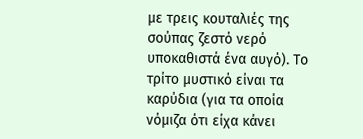με τρεις κουταλιές της σούπας ζεστό νερό υποκαθιστά ένα αυγό). Το τρίτο μυστικό είναι τα καρύδια (για τα οποία νόμιζα ότι είχα κάνει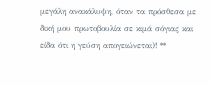μεγάλη ανακάλυψη, όταν τα πρόσθεσα με δική μου πρωτοβουλία σε κιμά σόγιας και είδα ότι η γεύση απογειώνεται)! **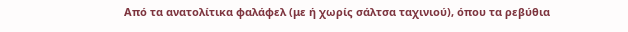Από τα ανατολίτικα φαλάφελ (με ή χωρίς σάλτσα ταχινιού), όπου τα ρεβύθια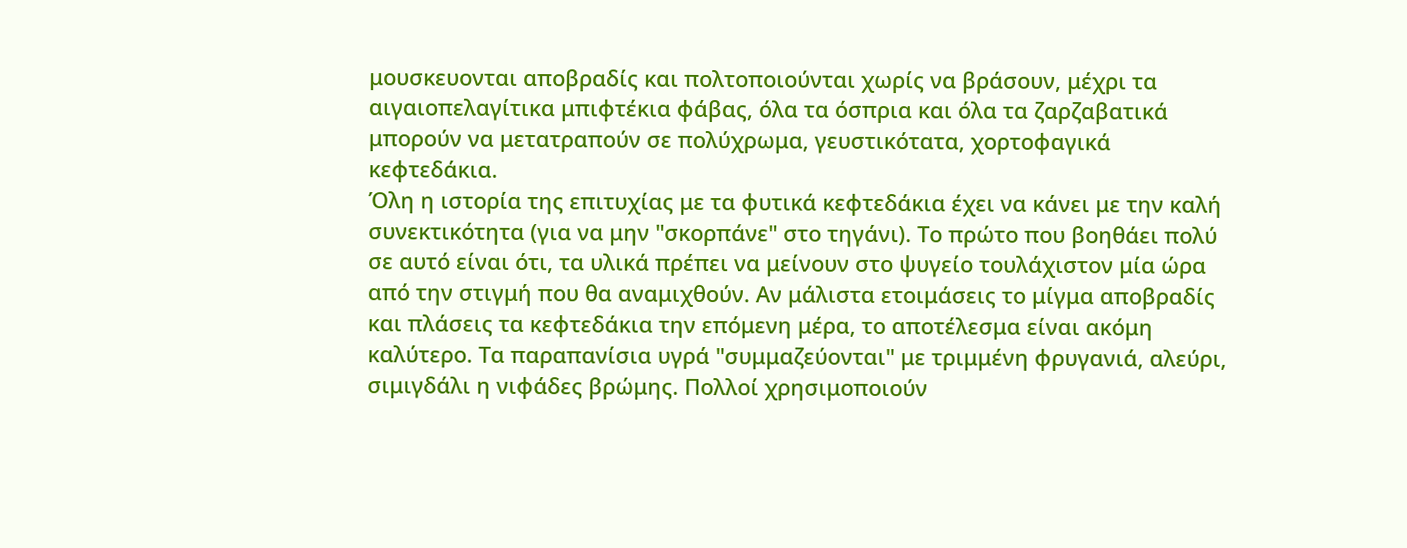μουσκευονται αποβραδίς και πολτοποιούνται χωρίς να βράσουν, μέχρι τα αιγαιοπελαγίτικα μπιφτέκια φάβας, όλα τα όσπρια και όλα τα ζαρζαβατικά μπορούν να μετατραπούν σε πολύχρωμα, γευστικότατα, χορτοφαγικά κεφτεδάκια.
Όλη η ιστορία της επιτυχίας με τα φυτικά κεφτεδάκια έχει να κάνει με την καλή συνεκτικότητα (για να μην "σκορπάνε" στο τηγάνι). Το πρώτο που βοηθάει πολύ σε αυτό είναι ότι, τα υλικά πρέπει να μείνουν στο ψυγείο τουλάχιστον μία ώρα από την στιγμή που θα αναμιχθούν. Αν μάλιστα ετοιμάσεις το μίγμα αποβραδίς και πλάσεις τα κεφτεδάκια την επόμενη μέρα, το αποτέλεσμα είναι ακόμη καλύτερο. Τα παραπανίσια υγρά "συμμαζεύονται" με τριμμένη φρυγανιά, αλεύρι, σιμιγδάλι η νιφάδες βρώμης. Πολλοί χρησιμοποιούν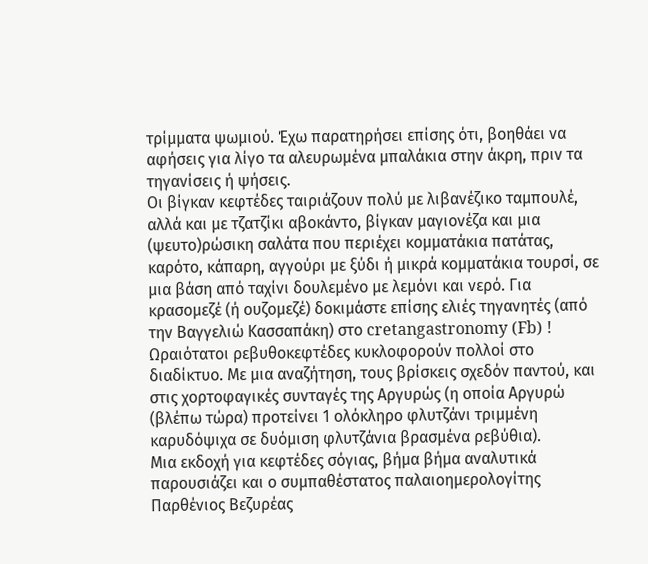τρίμματα ψωμιού. Έχω παρατηρήσει επίσης ότι, βοηθάει να αφήσεις για λίγο τα αλευρωμένα μπαλάκια στην άκρη, πριν τα τηγανίσεις ή ψήσεις.
Οι βίγκαν κεφτέδες ταιριάζουν πολύ με λιβανέζικο ταμπουλέ, αλλά και με τζατζίκι αβοκάντο, βίγκαν μαγιονέζα και μια (ψευτο)ρώσικη σαλάτα που περιέχει κομματάκια πατάτας, καρότο, κάπαρη, αγγούρι με ξύδι ή μικρά κομματάκια τουρσί, σε μια βάση από ταχίνι δουλεμένο με λεμόνι και νερό. Για κρασομεζέ (ή ουζομεζέ) δοκιμάστε επίσης ελιές τηγανητές (από την Βαγγελιώ Κασσαπάκη) στο cretangastronomy (Fb) !
Ωραιότατοι ρεβυθοκεφτέδες κυκλοφορούν πολλοί στο διαδίκτυο. Με μια αναζήτηση, τους βρίσκεις σχεδόν παντού, και στις χορτοφαγικές συνταγές της Αργυρώς (η οποία Αργυρώ (βλέπω τώρα) προτείνει 1 ολόκληρο φλυτζάνι τριμμένη καρυδόψιχα σε δυόμιση φλυτζάνια βρασμένα ρεβύθια).
Μια εκδοχή για κεφτέδες σόγιας, βήμα βήμα αναλυτικά παρουσιάζει και ο συμπαθέστατος παλαιοημερολογίτης Παρθένιος Βεζυρέας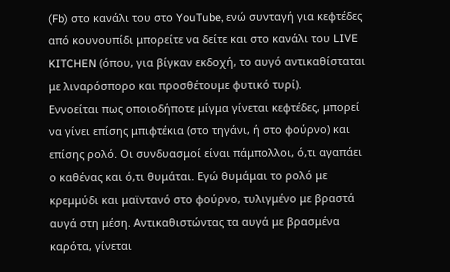(Fb) στο κανάλι του στο YouTube, ενώ συνταγή για κεφτέδες από κουνουπίδι μπορείτε να δείτε και στο κανάλι του LIVE KITCHEN (όπου, για βίγκαν εκδοχή, το αυγό αντικαθίσταται με λιναρόσπορο και προσθέτουμε φυτικό τυρί).
Εννοείται πως οποιοδήποτε μίγμα γίνεται κεφτέδες, μπορεί να γίνει επίσης μπιφτέκια (στο τηγάνι, ή στο φούρνο) και επίσης ρολό. Οι συνδυασμοί είναι πάμπολλοι, ό,τι αγαπάει ο καθένας και ό,τι θυμάται. Εγώ θυμάμαι το ρολό με κρεμμύδι και μαϊντανό στο φούρνο, τυλιγμένο με βραστά αυγά στη μέση. Αντικαθιστώντας τα αυγά με βρασμένα καρότα, γίνεται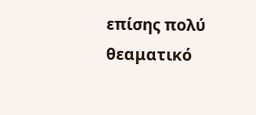επίσης πολύ θεαματικό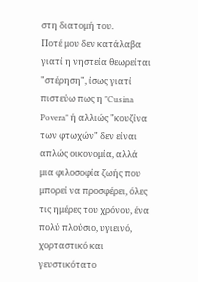στη διατομή του.
Ποτέ μου δεν κατάλαβα γιατί η νηστεία θεωρείται "στέρηση", ίσως γιατί πιστεύω πως η "Cusina Povera" ή αλλιώς "κουζίνα των φτωχών" δεν είναι απλώς οικονομία, αλλά μια φιλοσοφία ζωής που μπορεί να προσφέρει, όλες τις ημέρες του χρόνου, ένα πολύ πλούσιο, υγιεινό, χορταστικό και γευστικότατο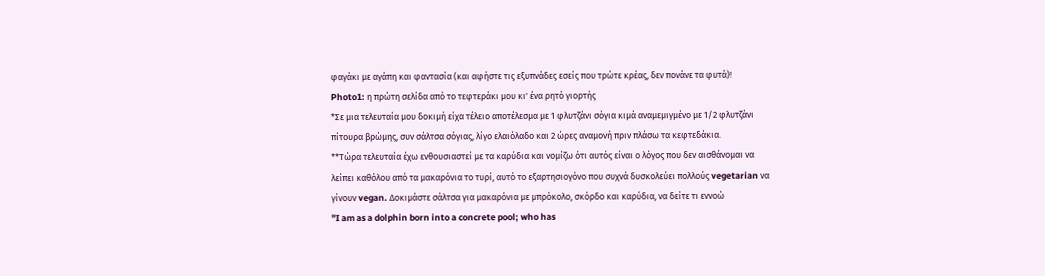φαγάκι με αγάπη και φαντασία (και αφήστε τις εξυπνάδες εσείς που τρώτε κρέας, δεν πονάνε τα φυτά)!
Photo1: η πρώτη σελίδα από το τεφτεράκι μου κι' ένα ρητό γιορτής
*Σε μια τελευταία μου δοκιμή είχα τέλειο αποτέλεσμα με 1 φλυτζάνι σόγια κιμά αναμεμιγμένο με 1/2 φλυτζάνι πίτουρα βρώμης, συν σάλτσα σόγιας, λίγο ελαιόλαδο και 2 ώρες αναμονή πριν πλάσω τα κεφτεδάκια.
**Τώρα τελευταία έχω ενθουσιαστεί με τα καρύδια και νομίζω ότι αυτός είναι ο λόγος που δεν αισθάνομαι να λείπει καθόλου από τα μακαρόνια το τυρί, αυτό το εξαρτησιογόνο που συχνά δυσκολεύει πολλούς vegetarian να γίνουν vegan. Δοκιμάστε σάλτσα για μακαρόνια με μπρόκολο, σκόρδο και καρύδια, να δείτε τι εννοώ
"I am as a dolphin born into a concrete pool; who has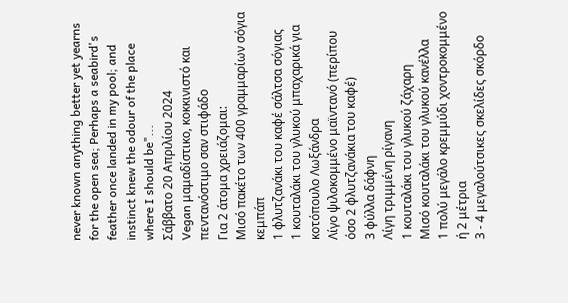never known anything better yet yearns for the open sea; Perhaps a seabird's feather once landed in my pool; and instinct knew the odour of the place where I should be"...
Σάββατο 20 Απριλίου 2024
Vegan μαμαδίστικο, κοκκινιστό και πεντανόστιμο σαν στιφάδο
Για 2 άτομα χρειάζομαι:
Μισό πακέτο των 400 γραμμαρίων σόγια κεμπάπ
1 φλυτζανάκι του καφέ σάλτσα σόγιας
1 κουταλάκι του γλυκού μπαχαρικά για κοτόπουλο Λωξάνδρα
Λίγο ψιλοκομμένο μαϊντανό (περίπου όσο 2 φλυτζανάκια του καφέ)
3 φύλλα δάφνη
Λίγη τριμμένη ρίγανη
1 κουταλάκι του γλυκού ζάχαρη
Μισό κουταλάκι του γλυκού κανέλλα
1 πολύ μεγάλο κρεμμύδι χοντροκομμένο ή 2 μέτρια
3 - 4 μεγαλούτσικες σκελίδες σκόρδο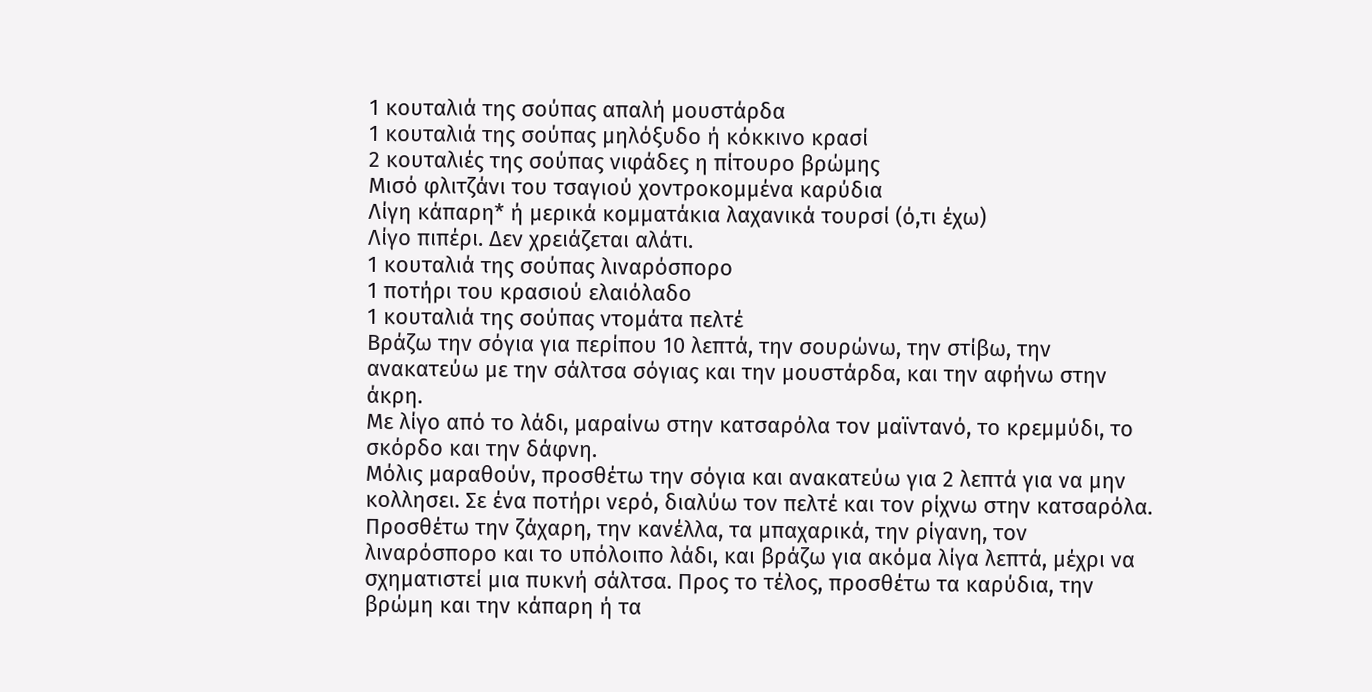1 κουταλιά της σούπας απαλή μουστάρδα
1 κουταλιά της σούπας μηλόξυδο ή κόκκινο κρασί
2 κουταλιές της σούπας νιφάδες η πίτουρο βρώμης
Μισό φλιτζάνι του τσαγιού χοντροκομμένα καρύδια
Λίγη κάπαρη* ή μερικά κομματάκια λαχανικά τουρσί (ό,τι έχω)
Λίγο πιπέρι. Δεν χρειάζεται αλάτι.
1 κουταλιά της σούπας λιναρόσπορο
1 ποτήρι του κρασιού ελαιόλαδο
1 κουταλιά της σούπας ντομάτα πελτέ
Βράζω την σόγια για περίπου 10 λεπτά, την σουρώνω, την στίβω, την ανακατεύω με την σάλτσα σόγιας και την μουστάρδα, και την αφήνω στην άκρη.
Με λίγο από το λάδι, μαραίνω στην κατσαρόλα τον μαϊντανό, το κρεμμύδι, το σκόρδο και την δάφνη.
Μόλις μαραθούν, προσθέτω την σόγια και ανακατεύω για 2 λεπτά για να μην κολλησει. Σε ένα ποτήρι νερό, διαλύω τον πελτέ και τον ρίχνω στην κατσαρόλα. Προσθέτω την ζάχαρη, την κανέλλα, τα μπαχαρικά, την ρίγανη, τον λιναρόσπορο και το υπόλοιπο λάδι, και βράζω για ακόμα λίγα λεπτά, μέχρι να σχηματιστεί μια πυκνή σάλτσα. Προς το τέλος, προσθέτω τα καρύδια, την βρώμη και την κάπαρη ή τα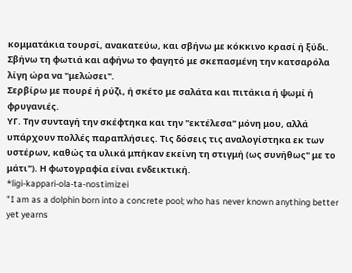κομματάκια τουρσί, ανακατεύω, και σβήνω με κόκκινο κρασί ή ξύδι.
Σβήνω τη φωτιά και αφήνω το φαγητό με σκεπασμένη την κατσαρόλα λίγη ώρα να "μελώσει".
Σερβίρω με πουρέ ή ρύζι, ή σκέτο με σαλάτα και πιτάκια ή ψωμί ή φρυγανιές.
ΥΓ. Την συνταγή την σκέφτηκα και την "εκτέλεσα" μόνη μου, αλλά υπάρχουν πολλές παραπλήσιες. Τις δόσεις τις αναλογίστηκα εκ των υστέρων, καθώς τα υλικά μπήκαν εκείνη τη στιγμή (ως συνήθως" με το μάτι"). Η φωτογραφία είναι ενδεικτική.
*ligi-kappari-ola-ta-nostimizei
"I am as a dolphin born into a concrete pool; who has never known anything better yet yearns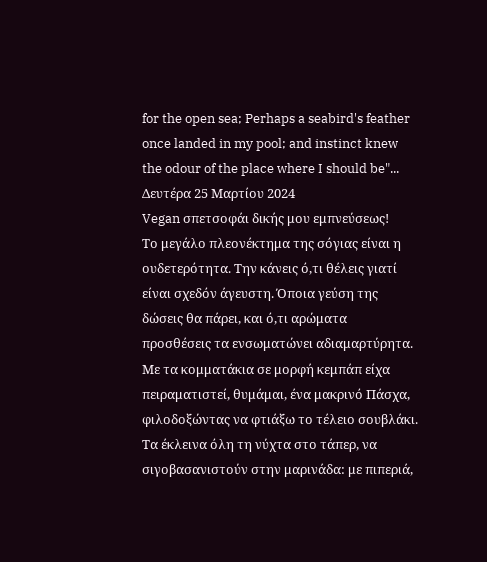for the open sea; Perhaps a seabird's feather once landed in my pool; and instinct knew the odour of the place where I should be"...
Δευτέρα 25 Μαρτίου 2024
Vegan σπετσοφάι δικής μου εμπνεύσεως!
Το μεγάλο πλεονέκτημα της σόγιας είναι η ουδετερότητα. Την κάνεις ό,τι θέλεις γιατί είναι σχεδόν άγευστη. Όποια γεύση της δώσεις θα πάρει, και ό,τι αρώματα προσθέσεις τα ενσωματώνει αδιαμαρτύρητα. Με τα κομματάκια σε μορφή κεμπάπ είχα πειραματιστεί, θυμάμαι, ένα μακρινό Πάσχα, φιλοδοξώντας να φτιάξω το τέλειο σουβλάκι. Τα έκλεινα όλη τη νύχτα στο τάπερ, να σιγοβασανιστούν στην μαρινάδα: με πιπεριά,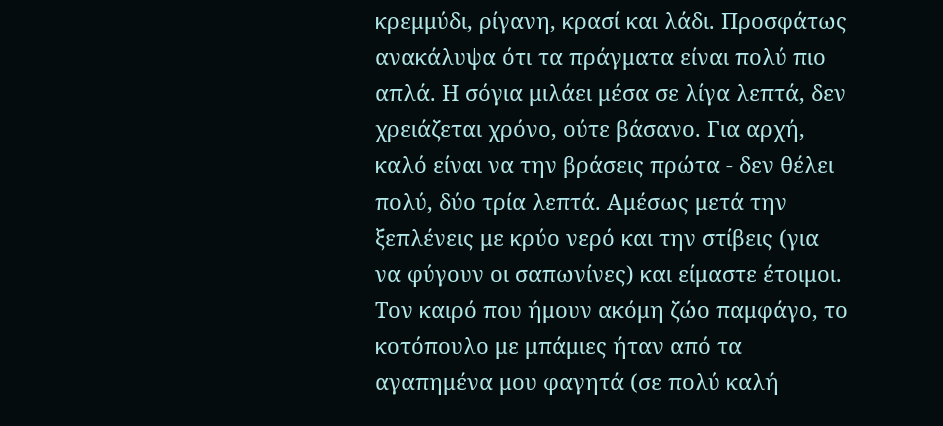κρεμμύδι, ρίγανη, κρασί και λάδι. Προσφάτως ανακάλυψα ότι τα πράγματα είναι πολύ πιο απλά. Η σόγια μιλάει μέσα σε λίγα λεπτά, δεν χρειάζεται χρόνο, ούτε βάσανο. Για αρχή, καλό είναι να την βράσεις πρώτα - δεν θέλει πολύ, δύο τρία λεπτά. Αμέσως μετά την ξεπλένεις με κρύο νερό και την στίβεις (για να φύγουν οι σαπωνίνες) και είμαστε έτοιμοι.
Τον καιρό που ήμουν ακόμη ζώο παμφάγο, το κοτόπουλο με μπάμιες ήταν από τα αγαπημένα μου φαγητά (σε πολύ καλή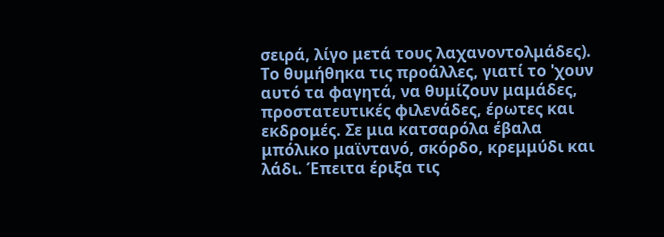σειρά, λίγο μετά τους λαχανοντολμάδες). Το θυμήθηκα τις προάλλες, γιατί το 'χουν αυτό τα φαγητά, να θυμίζουν μαμάδες, προστατευτικές φιλενάδες, έρωτες και εκδρομές. Σε μια κατσαρόλα έβαλα μπόλικο μαϊντανό, σκόρδο, κρεμμύδι και λάδι. Έπειτα έριξα τις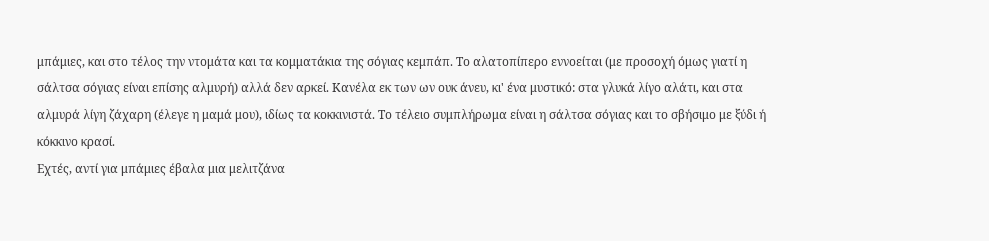μπάμιες, και στο τέλος την ντομάτα και τα κομματάκια της σόγιας κεμπάπ. Το αλατοπίπερο εννοείται (με προσοχή όμως γιατί η σάλτσα σόγιας είναι επίσης αλμυρή) αλλά δεν αρκεί. Κανέλα εκ των ων ουκ άνευ, κι' ένα μυστικό: στα γλυκά λίγο αλάτι, και στα αλμυρά λίγη ζάχαρη (έλεγε η μαμά μου), ιδίως τα κοκκινιστά. Το τέλειο συμπλήρωμα είναι η σάλτσα σόγιας και το σβήσιμο με ξύδι ή κόκκινο κρασί.
Εχτές, αντί για μπάμιες έβαλα μια μελιτζάνα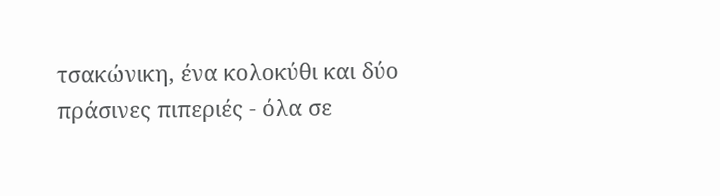τσακώνικη, ένα κολοκύθι και δύο πράσινες πιπεριές - όλα σε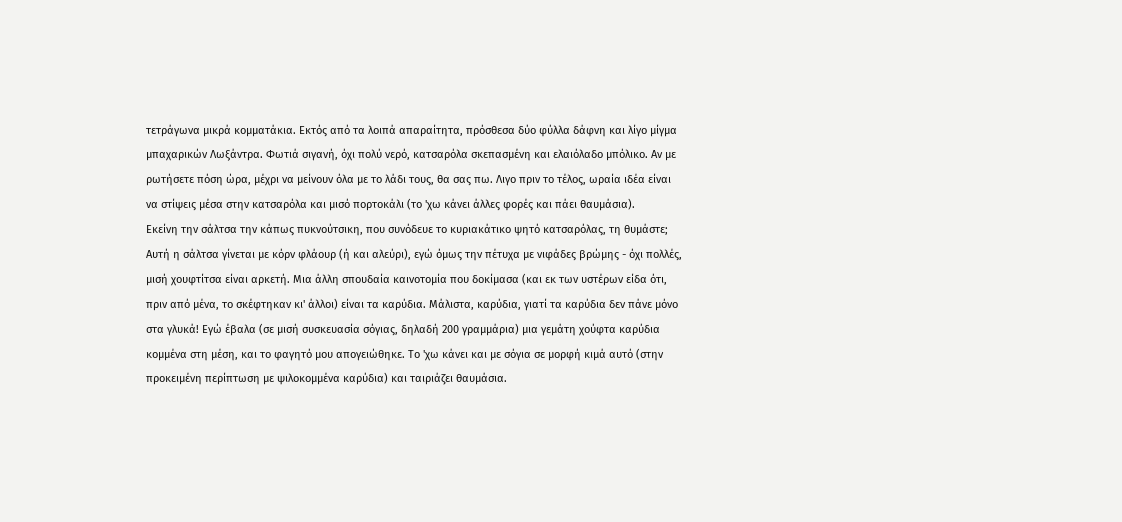τετράγωνα μικρά κομματάκια. Εκτός από τα λοιπά απαραίτητα, πρόσθεσα δύο φύλλα δάφνη και λίγο μίγμα μπαχαρικών Λωξάντρα. Φωτιά σιγανή, όχι πολύ νερό, κατσαρόλα σκεπασμένη και ελαιόλαδο μπόλικο. Αν με ρωτήσετε πόση ώρα, μέχρι να μείνουν όλα με το λάδι τους, θα σας πω. Λιγο πριν το τέλος, ωραία ιδέα είναι να στίψεις μέσα στην κατσαρόλα και μισό πορτοκάλι (το 'χω κάνει άλλες φορές και πάει θαυμάσια).
Εκείνη την σάλτσα την κάπως πυκνούτσικη, που συνόδευε το κυριακάτικο ψητό κατσαρόλας, τη θυμάστε; Αυτή η σάλτσα γίνεται με κόρν φλάουρ (ή και αλεύρι), εγώ όμως την πέτυχα με νιφάδες βρώμης - όχι πολλές, μισή χουφτίτσα είναι αρκετή. Μια άλλη σπουδαία καινοτομία που δοκίμασα (και εκ των υστέρων είδα ότι, πριν από μένα, το σκέφτηκαν κι' άλλοι) είναι τα καρύδια. Μάλιστα, καρύδια, γιατί τα καρύδια δεν πάνε μόνο στα γλυκά! Εγώ έβαλα (σε μισή συσκευασία σόγιας, δηλαδή 200 γραμμάρια) μια γεμάτη χούφτα καρύδια κομμένα στη μέση, και το φαγητό μου απογειώθηκε. Το 'χω κάνει και με σόγια σε μορφή κιμά αυτό (στην προκειμένη περίπτωση με ψιλοκομμένα καρύδια) και ταιριάζει θαυμάσια.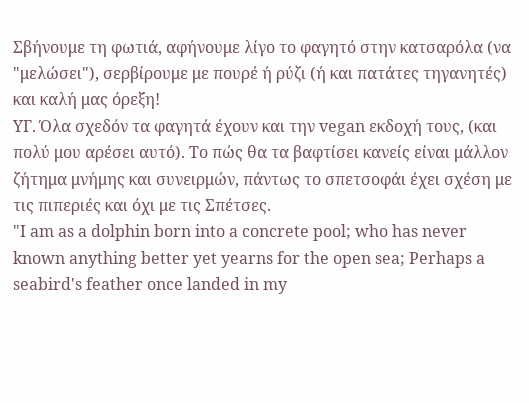Σβήνουμε τη φωτιά, αφήνουμε λίγο το φαγητό στην κατσαρόλα (να "μελώσει"), σερβίρουμε με πουρέ ή ρύζι (ή και πατάτες τηγανητές) και καλή μας όρεξη!
ΥΓ. Όλα σχεδόν τα φαγητά έχουν και την vegan εκδοχή τους, (και πολύ μου αρέσει αυτό). Το πώς θα τα βαφτίσει κανείς είναι μάλλον ζήτημα μνήμης και συνειρμών, πάντως το σπετσοφάι έχει σχέση με τις πιπεριές και όχι με τις Σπέτσες.
"I am as a dolphin born into a concrete pool; who has never known anything better yet yearns for the open sea; Perhaps a seabird's feather once landed in my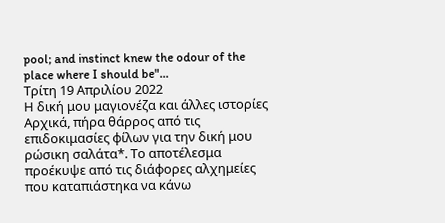pool; and instinct knew the odour of the place where I should be"...
Τρίτη 19 Απριλίου 2022
Η δική μου μαγιονέζα και άλλες ιστορίες
Αρχικά, πήρα θάρρος από τις επιδοκιμασίες φίλων για την δική μου ρώσικη σαλάτα*. Το αποτέλεσμα προέκυψε από τις διάφορες αλχημείες που καταπιάστηκα να κάνω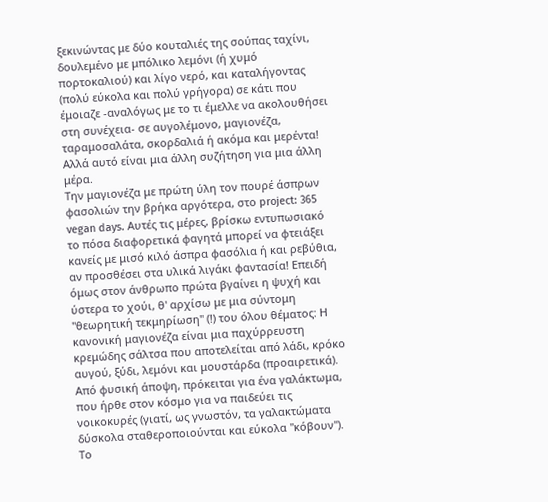ξεκινώντας με δύο κουταλιές της σούπας ταχίνι, δουλεμένο με μπόλικο λεμόνι (ή χυμό πορτοκαλιού) και λίγο νερό, και καταλήγοντας (πολύ εύκολα και πολύ γρήγορα) σε κάτι που έμοιαζε -αναλόγως με το τι έμελλε να ακολουθήσει στη συνέχεια- σε αυγολέμονο, μαγιονέζα, ταραμοσαλάτα, σκορδαλιά ή ακόμα και μερέντα! Αλλά αυτό είναι μια άλλη συζήτηση για μια άλλη μέρα.
Την μαγιονέζα με πρώτη ύλη τον πουρέ άσπρων φασολιών την βρήκα αργότερα, στο project: 365 vegan days. Αυτές τις μέρες, βρίσκω εντυπωσιακό το πόσα διαφορετικά φαγητά μπορεί να φτειάξει κανείς με μισό κιλό άσπρα φασόλια ή και ρεβύθια, αν προσθέσει στα υλικά λιγάκι φαντασία! Επειδή όμως στον άνθρωπο πρώτα βγαίνει η ψυχή και ύστερα το χούι, θ' αρχίσω με μια σύντομη "θεωρητική τεκμηρίωση" (!) του όλου θέματος: Η κανονική μαγιονέζα είναι μια παχύρρευστη κρεμώδης σάλτσα που αποτελείται από λάδι, κρόκο αυγού, ξύδι, λεμόνι και μουστάρδα (προαιρετικά). Από φυσική άποψη, πρόκειται για ένα γαλάκτωμα, που ήρθε στον κόσμο για να παιδεύει τις νοικοκυρές (γιατί, ως γνωστόν, τα γαλακτώματα δύσκολα σταθεροποιούνται και εύκολα "κόβουν"). Το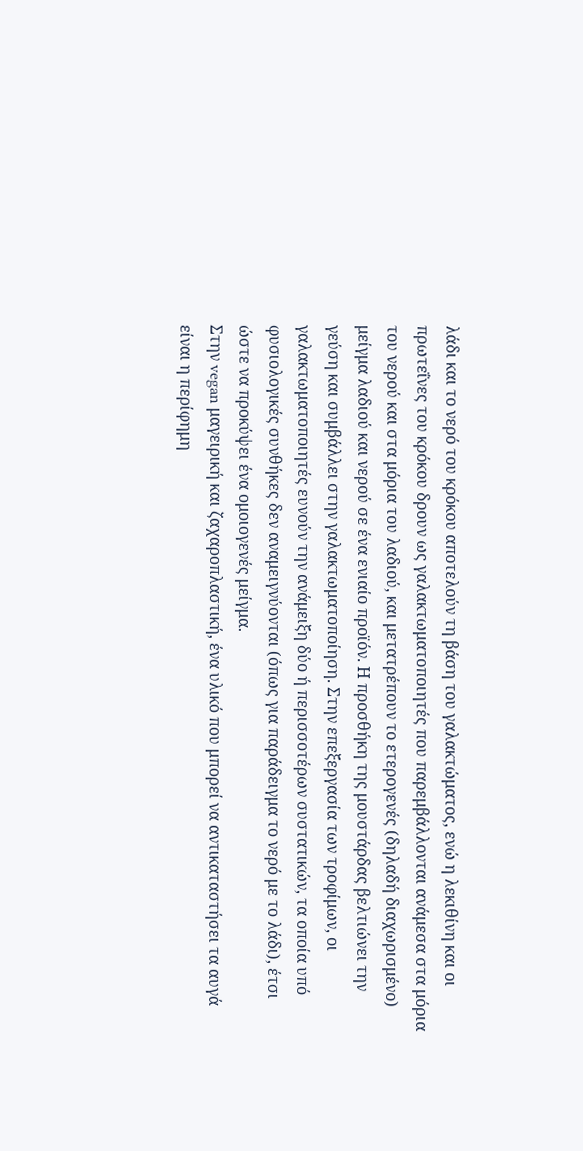λάδι και το νερό του κρόκου αποτελούν τη βάση του γαλακτώματος, ενώ η λεκιθίνη και οι πρωτεΐνες του κρόκου δρουν ως γαλακτωματοποιητές που παρεμβάλλονται ανάμεσα στα μόρια του νερού και στα μόρια του λαδιού, και μετατρέπουν το ετερογενές (δηλαδή διαχωρισμένο) μείγμα λαδιού και νερού σε ένα ενιαίο προϊόν. Η προσθήκη της μουστάρδας βελτιώνει την γεύση και συμβάλλει στην γαλακτωματοποίηση. Στην επεξεργασία των τροφίμων, οι γαλακτωματοποιητές ευνούν την ανάμειξη δύο ή περισσοτέρων συστατικών, τα οποία υπό φυσιολογικές συνθήκες δεν αναμειγνύονται (όπως για παράδειγμα το νερό με το λάδι), έτσι ώστε να προκύψει ένα ομοιογενές μείγμα.
Στην vegan μαγειρική και ζαχαροπλαστική, ένα υλικό που μπορεί να αντικαταστήσει τα αυγά είναι η περίφημη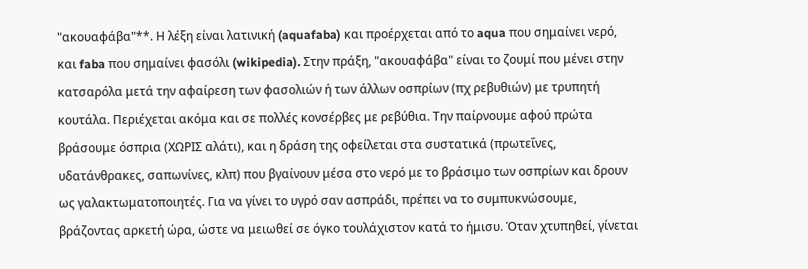"ακουαφάβα"**. Η λέξη είναι λατινική (aquafaba) και προέρχεται από το aqua που σημαίνει νερό, και faba που σημαίνει φασόλι (wikipedia). Στην πράξη, "ακουαφάβα" είναι το ζουμί που μένει στην κατσαρόλα μετά την αφαίρεση των φασολιών ή των άλλων οσπρίων (πχ ρεβυθιών) με τρυπητή κουτάλα. Περιέχεται ακόμα και σε πολλές κονσέρβες με ρεβύθια. Την παίρνουμε αφού πρώτα βράσουμε όσπρια (ΧΩΡΙΣ αλάτι), και η δράση της οφείλεται στα συστατικά (πρωτεΐνες, υδατάνθρακες, σαπωνίνες, κλπ) που βγαίνουν μέσα στο νερό με το βράσιμο των οσπρίων και δρουν ως γαλακτωματοποιητές. Για να γίνει το υγρό σαν ασπράδι, πρέπει να το συμπυκνώσουμε, βράζοντας αρκετή ώρα, ώστε να μειωθεί σε όγκο τουλάχιστον κατά το ήμισυ. Όταν χτυπηθεί, γίνεται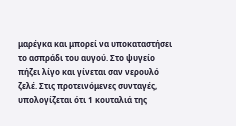μαρέγκα και μπορεί να υποκαταστήσει το ασπράδι του αυγού. Στο ψυγείο πήζει λίγο και γίνεται σαν νερουλό ζελέ. Στις προτεινόμενες συνταγές, υπολογίζεται ότι 1 κουταλιά της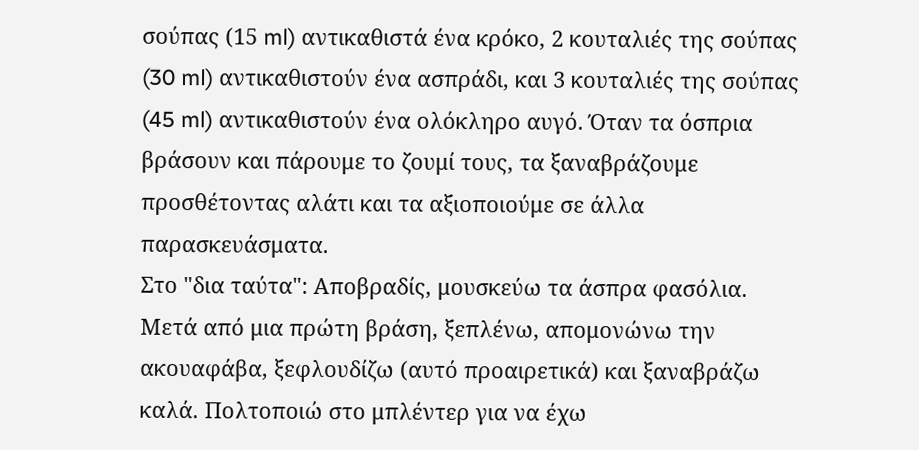σούπας (15 ml) αντικαθιστά ένα κρόκο, 2 κουταλιές της σούπας (30 ml) αντικαθιστούν ένα ασπράδι, και 3 κουταλιές της σούπας (45 ml) αντικαθιστούν ένα ολόκληρο αυγό. Όταν τα όσπρια βράσουν και πάρουμε το ζουμί τους, τα ξαναβράζουμε προσθέτοντας αλάτι και τα αξιοποιούμε σε άλλα παρασκευάσματα.
Στο "δια ταύτα": Αποβραδίς, μουσκεύω τα άσπρα φασόλια. Μετά από μια πρώτη βράση, ξεπλένω, απομονώνω την ακουαφάβα, ξεφλουδίζω (αυτό προαιρετικά) και ξαναβράζω καλά. Πολτοποιώ στο μπλέντερ για να έχω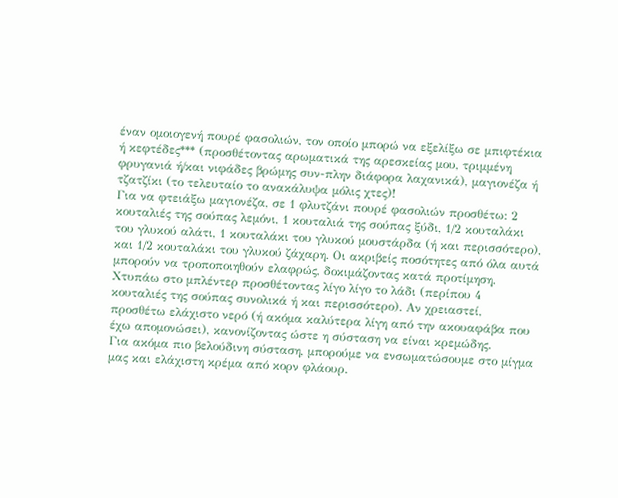έναν ομοιογενή πουρέ φασολιών, τον οποίο μπορώ να εξελίξω σε μπιφτέκια ή κεφτέδες*** (προσθέτοντας αρωματικά της αρεσκείας μου, τριμμένη φρυγανιά ή/και νιφάδες βρώμης συν-πλην διάφορα λαχανικά), μαγιονέζα ή τζατζίκι (το τελευταίο το ανακάλυψα μόλις χτες)!
Για να φτειάξω μαγιονέζα, σε 1 φλυτζάνι πουρέ φασολιών προσθέτω: 2 κουταλιές της σούπας λεμόνι, 1 κουταλιά της σούπας ξύδι, 1/2 κουταλάκι του γλυκού αλάτι, 1 κουταλάκι του γλυκού μουστάρδα (ή και περισσότερο), και 1/2 κουταλάκι του γλυκού ζάχαρη. Οι ακριβείς ποσότητες από όλα αυτά μπορούν να τροποποιηθούν ελαφρώς, δοκιμάζοντας κατά προτίμηση. Χτυπάω στο μπλέντερ προσθέτοντας λίγο λίγο το λάδι (περίπου 4 κουταλιές της σούπας συνολικά ή και περισσότερο). Αν χρειαστεί, προσθέτω ελάχιστο νερό (ή ακόμα καλύτερα λίγη από την ακουαφάβα που έχω απομονώσει), κανονίζοντας ώστε η σύσταση να είναι κρεμώδης.
Για ακόμα πιο βελούδινη σύσταση, μπορούμε να ενσωματώσουμε στο μίγμα μας και ελάχιστη κρέμα από κορν φλάουρ.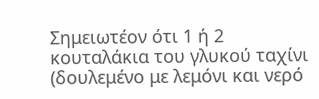Σημειωτέον ότι 1 ή 2 κουταλάκια του γλυκού ταχίνι (δουλεμένο με λεμόνι και νερό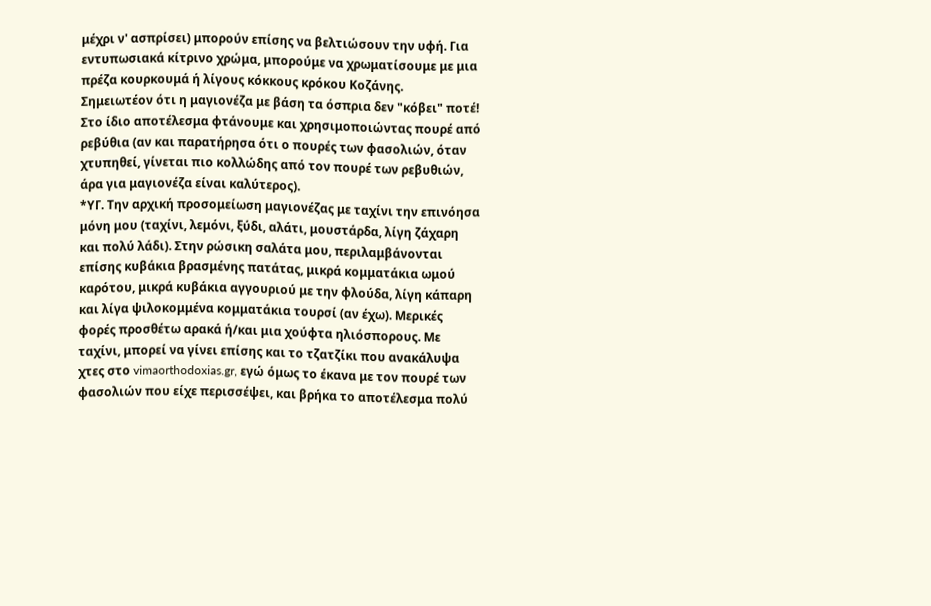μέχρι ν' ασπρίσει) μπορούν επίσης να βελτιώσουν την υφή. Για εντυπωσιακά κίτρινο χρώμα, μπορούμε να χρωματίσουμε με μια πρέζα κουρκουμά ή λίγους κόκκους κρόκου Κοζάνης.
Σημειωτέον ότι η μαγιονέζα με βάση τα όσπρια δεν "κόβει" ποτέ! Στο ίδιο αποτέλεσμα φτάνουμε και χρησιμοποιώντας πουρέ από ρεβύθια (αν και παρατήρησα ότι ο πουρές των φασολιών, όταν χτυπηθεί, γίνεται πιο κολλώδης από τον πουρέ των ρεβυθιών, άρα για μαγιονέζα είναι καλύτερος).
*ΥΓ. Την αρχική προσομείωση μαγιονέζας με ταχίνι την επινόησα μόνη μου (ταχίνι, λεμόνι, ξύδι, αλάτι, μουστάρδα, λίγη ζάχαρη και πολύ λάδι). Στην ρώσικη σαλάτα μου, περιλαμβάνονται επίσης κυβάκια βρασμένης πατάτας, μικρά κομματάκια ωμού καρότου, μικρά κυβάκια αγγουριού με την φλούδα, λίγη κάπαρη και λίγα ψιλοκομμένα κομματάκια τουρσί (αν έχω). Μερικές φορές προσθέτω αρακά ή/και μια χούφτα ηλιόσπορους. Με ταχίνι, μπορεί να γίνει επίσης και το τζατζίκι που ανακάλυψα χτες στο vimaorthodoxias.gr, εγώ όμως το έκανα με τον πουρέ των φασολιών που είχε περισσέψει, και βρήκα το αποτέλεσμα πολύ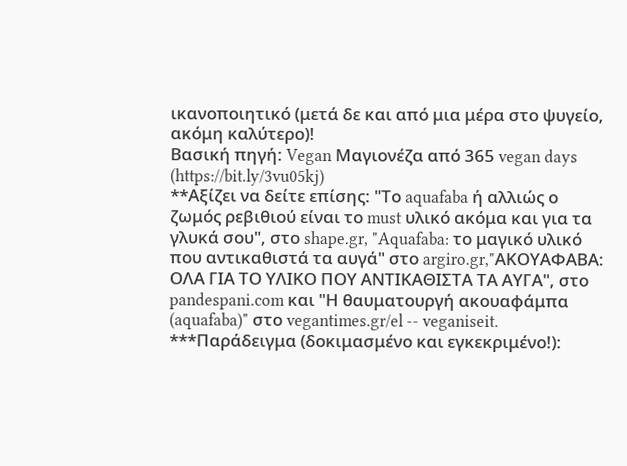ικανοποιητικό (μετά δε και από μια μέρα στο ψυγείο, ακόμη καλύτερο)!
Βασική πηγή: Vegan Μαγιονέζα από 365 vegan days (https://bit.ly/3vu05kj)
**Αξίζει να δείτε επίσης: "Το aquafaba ή αλλιώς ο ζωμός ρεβιθιού είναι το must υλικό ακόμα και για τα γλυκά σου", στο shape.gr, "Aquafaba: το μαγικό υλικό που αντικαθιστά τα αυγά" στο argiro.gr,"ΑΚΟΥΑΦΑΒΑ: ΟΛΑ ΓΙΑ ΤΟ ΥΛΙΚΟ ΠΟΥ ΑΝΤΙΚΑΘΙΣΤΑ ΤΑ ΑΥΓΑ", στο pandespani.com και "Η θαυματουργή ακουαφάμπα (aquafaba)" στο vegantimes.gr/el -- veganiseit.
***Παράδειγμα (δοκιμασμένο και εγκεκριμένο!):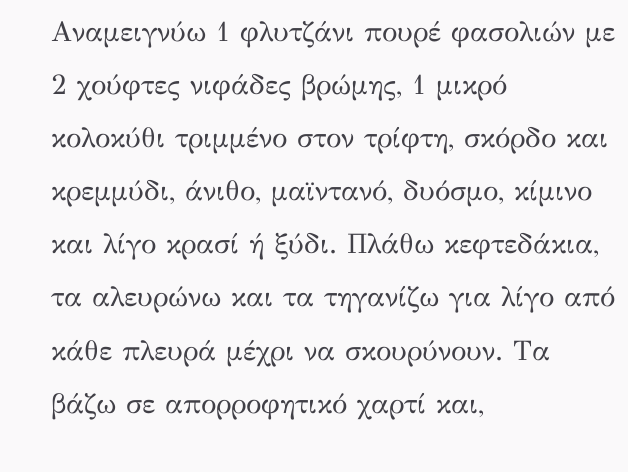Αναμειγνύω 1 φλυτζάνι πουρέ φασολιών με 2 χούφτες νιφάδες βρώμης, 1 μικρό κολοκύθι τριμμένο στον τρίφτη, σκόρδο και κρεμμύδι, άνιθο, μαϊντανό, δυόσμο, κίμινο και λίγο κρασί ή ξύδι. Πλάθω κεφτεδάκια, τα αλευρώνω και τα τηγανίζω για λίγο από κάθε πλευρά μέχρι να σκουρύνουν. Τα βάζω σε απορροφητικό χαρτί και,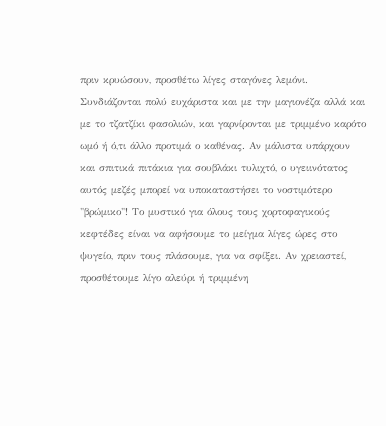πριν κρυώσουν, προσθέτω λίγες σταγόνες λεμόνι. Συνδιάζονται πολύ ευχάριστα και με την μαγιονέζα αλλά και με το τζατζίκι φασολιών, και γαρνίρονται με τριμμένο καρότο ωμό ή ό,τι άλλο προτιμά ο καθένας. Αν μάλιστα υπάρχουν και σπιτικά πιτάκια για σουβλάκι τυλιχτό, ο υγειινότατος αυτός μεζές μπορεί να υποκαταστήσει το νοστιμότερο "βρώμικο"! Το μυστικό για όλους τους χορτοφαγικούς κεφτέδες είναι να αφήσουμε το μείγμα λίγες ώρες στο ψυγείο, πριν τους πλάσουμε, για να σφίξει. Αν χρειαστεί, προσθέτουμε λίγο αλεύρι ή τριμμένη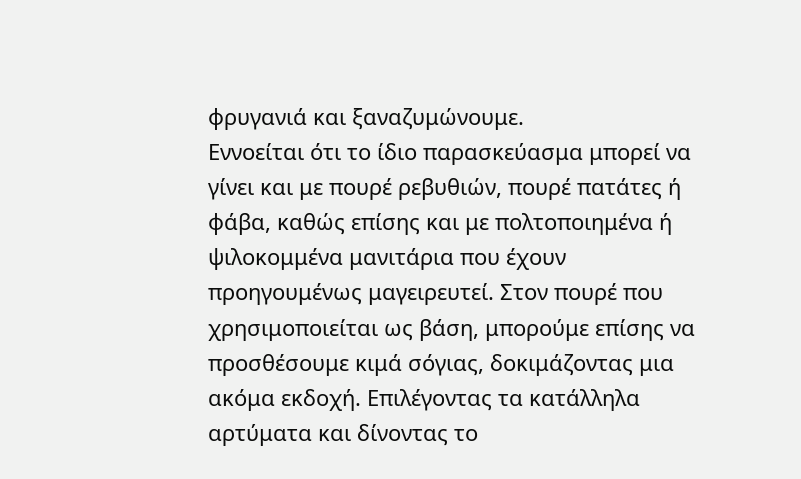φρυγανιά και ξαναζυμώνουμε.
Εννοείται ότι το ίδιο παρασκεύασμα μπορεί να γίνει και με πουρέ ρεβυθιών, πουρέ πατάτες ή φάβα, καθώς επίσης και με πολτοποιημένα ή ψιλοκομμένα μανιτάρια που έχουν προηγουμένως μαγειρευτεί. Στον πουρέ που χρησιμοποιείται ως βάση, μπορούμε επίσης να προσθέσουμε κιμά σόγιας, δοκιμάζοντας μια ακόμα εκδοχή. Επιλέγοντας τα κατάλληλα αρτύματα και δίνοντας το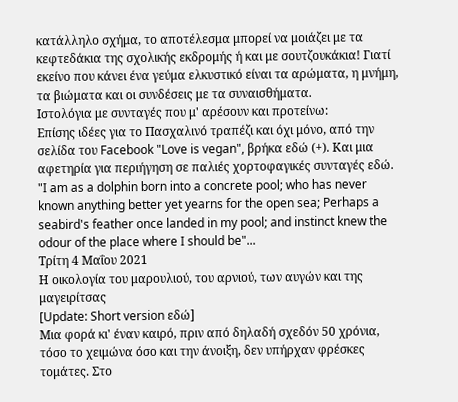κατάλληλο σχήμα, το αποτέλεσμα μπορεί να μοιάζει με τα κεφτεδάκια της σχολικής εκδρομής ή και με σουτζουκάκια! Γιατί εκείνο που κάνει ένα γεύμα ελκυστικό είναι τα αρώματα, η μνήμη, τα βιώματα και οι συνδέσεις με τα συναισθήματα.
Ιστολόγια με συνταγές που μ' αρέσουν και προτείνω:
Επίσης ιδέες για το Πασχαλινό τραπέζι και όχι μόνο, από την σελίδα του Facebook "Love is vegan", βρήκα εδώ (+). Και μια αφετηρία για περιήγηση σε παλιές χορτοφαγικές συνταγές εδώ.
"I am as a dolphin born into a concrete pool; who has never known anything better yet yearns for the open sea; Perhaps a seabird's feather once landed in my pool; and instinct knew the odour of the place where I should be"...
Τρίτη 4 Μαΐου 2021
Η οικολογία του μαρουλιού, του αρνιού, των αυγών και της μαγειρίτσας
[Update: Short version εδώ]
Μια φορά κι' έναν καιρό, πριν από δηλαδή σχεδόν 50 χρόνια, τόσο το χειμώνα όσο και την άνοιξη, δεν υπήρχαν φρέσκες τομάτες. Στο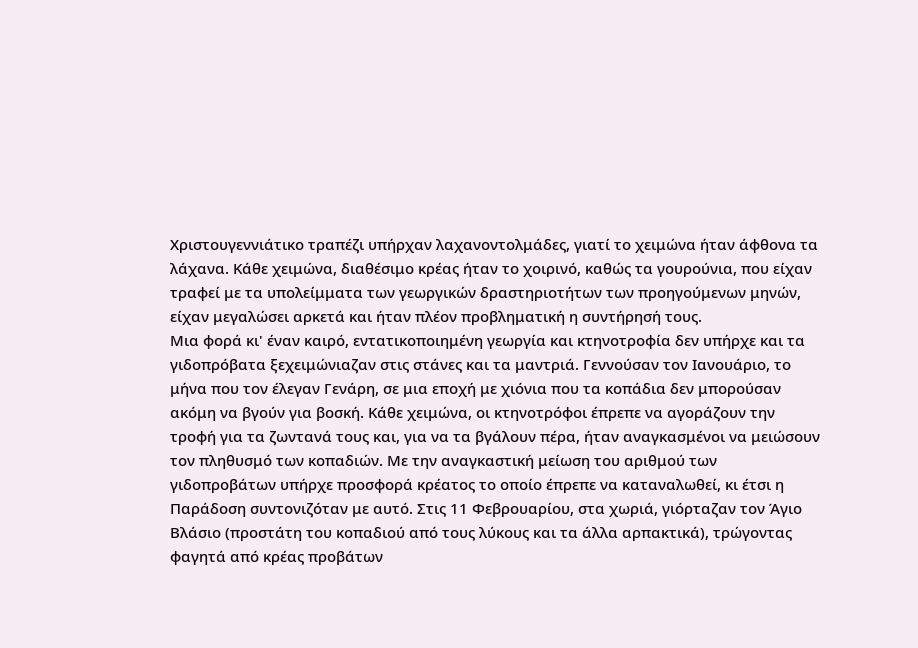Χριστουγεννιάτικο τραπέζι υπήρχαν λαχανοντολμάδες, γιατί το χειμώνα ήταν άφθονα τα λάχανα. Κάθε χειμώνα, διαθέσιμο κρέας ήταν το χοιρινό, καθώς τα γουρούνια, που είχαν τραφεί με τα υπολείμματα των γεωργικών δραστηριοτήτων των προηγούμενων μηνών, είχαν μεγαλώσει αρκετά και ήταν πλέον προβληματική η συντήρησή τους.
Μια φορά κι' έναν καιρό, εντατικοποιημένη γεωργία και κτηνοτροφία δεν υπήρχε και τα γιδοπρόβατα ξεχειμώνιαζαν στις στάνες και τα μαντριά. Γεννούσαν τον Ιανουάριο, το μήνα που τον έλεγαν Γενάρη, σε μια εποχή με χιόνια που τα κοπάδια δεν μπορούσαν ακόμη να βγούν για βοσκή. Κάθε χειμώνα, οι κτηνοτρόφοι έπρεπε να αγοράζουν την τροφή για τα ζωντανά τους και, για να τα βγάλουν πέρα, ήταν αναγκασμένοι να μειώσουν τον πληθυσμό των κοπαδιών. Με την αναγκαστική μείωση του αριθμού των γιδοπροβάτων υπήρχε προσφορά κρέατος το οποίο έπρεπε να καταναλωθεί, κι έτσι η Παράδοση συντονιζόταν με αυτό. Στις 11 Φεβρουαρίου, στα χωριά, γιόρταζαν τον Άγιο Βλάσιο (προστάτη του κοπαδιού από τους λύκους και τα άλλα αρπακτικά), τρώγοντας φαγητά από κρέας προβάτων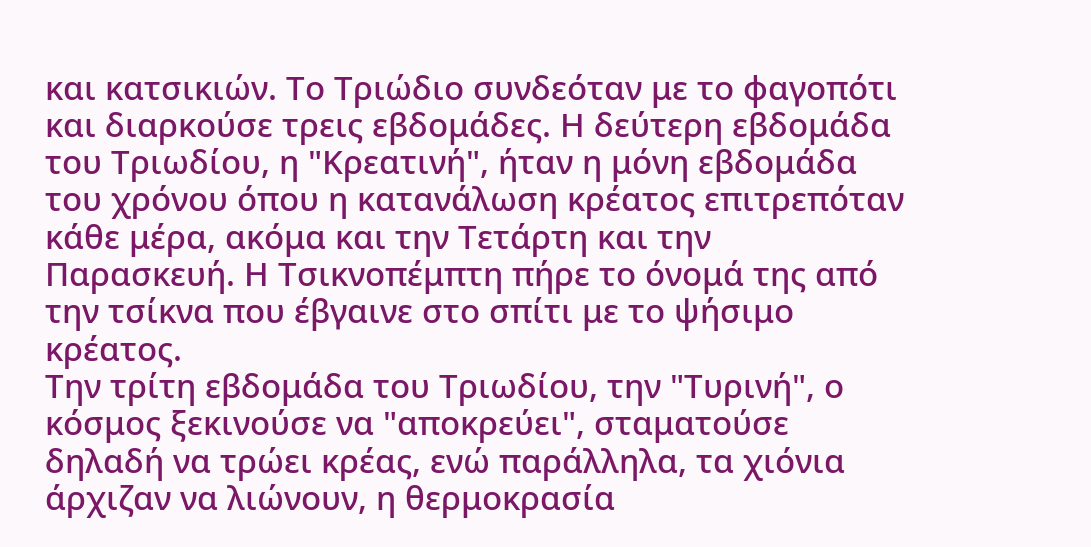και κατσικιών. Το Τριώδιο συνδεόταν με το φαγοπότι και διαρκούσε τρεις εβδομάδες. Η δεύτερη εβδομάδα του Τριωδίου, η "Κρεατινή", ήταν η μόνη εβδομάδα του χρόνου όπου η κατανάλωση κρέατος επιτρεπόταν κάθε μέρα, ακόμα και την Τετάρτη και την Παρασκευή. Η Τσικνοπέμπτη πήρε το όνομά της από την τσίκνα που έβγαινε στο σπίτι με το ψήσιμο κρέατος.
Την τρίτη εβδομάδα του Τριωδίου, την "Τυρινή", ο κόσμος ξεκινούσε να "αποκρεύει", σταματούσε δηλαδή να τρώει κρέας, ενώ παράλληλα, τα χιόνια άρχιζαν να λιώνουν, η θερμοκρασία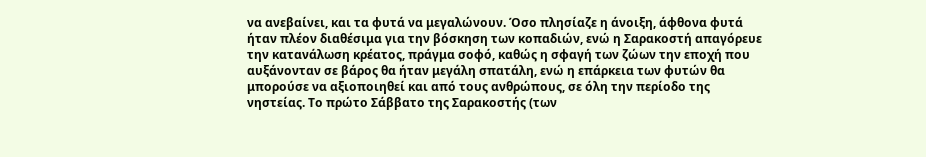να ανεβαίνει, και τα φυτά να μεγαλώνουν. Όσο πλησίαζε η άνοιξη, άφθονα φυτά ήταν πλέον διαθέσιμα για την βόσκηση των κοπαδιών, ενώ η Σαρακοστή απαγόρευε την κατανάλωση κρέατος, πράγμα σοφό, καθώς η σφαγή των ζώων την εποχή που αυξάνονταν σε βάρος θα ήταν μεγάλη σπατάλη, ενώ η επάρκεια των φυτών θα μπορούσε να αξιοποιηθεί και από τους ανθρώπους, σε όλη την περίοδο της νηστείας. Το πρώτο Σάββατο της Σαρακοστής (των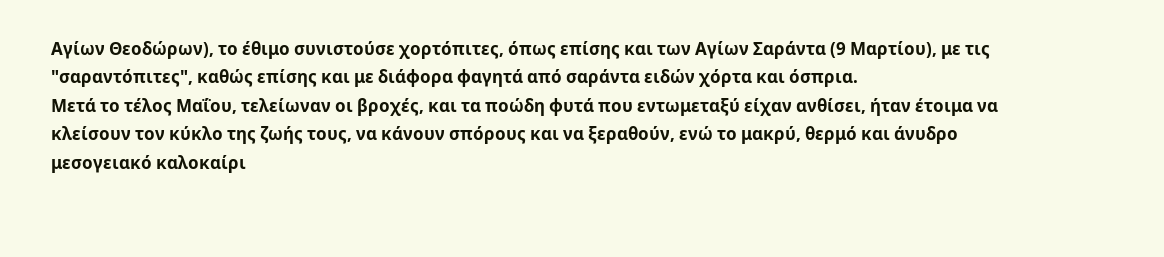Αγίων Θεοδώρων), το έθιμο συνιστούσε χορτόπιτες, όπως επίσης και των Αγίων Σαράντα (9 Μαρτίου), με τις "σαραντόπιτες", καθώς επίσης και με διάφορα φαγητά από σαράντα ειδών χόρτα και όσπρια.
Μετά το τέλος Μαΐου, τελείωναν οι βροχές, και τα ποώδη φυτά που εντωμεταξύ είχαν ανθίσει, ήταν έτοιμα να κλείσουν τον κύκλο της ζωής τους, να κάνουν σπόρους και να ξεραθούν, ενώ το μακρύ, θερμό και άνυδρο μεσογειακό καλοκαίρι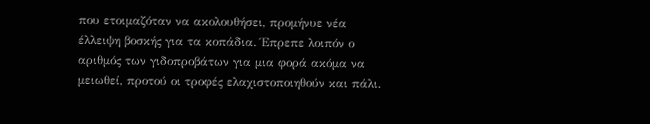που ετοιμαζόταν να ακολουθήσει, προμήνυε νέα έλλειψη βοσκής για τα κοπάδια. Έπρεπε λοιπόν ο αριθμός των γιδοπροβάτων για μια φορά ακόμα να μειωθεί, προτού οι τροφές ελαχιστοποιηθούν και πάλι.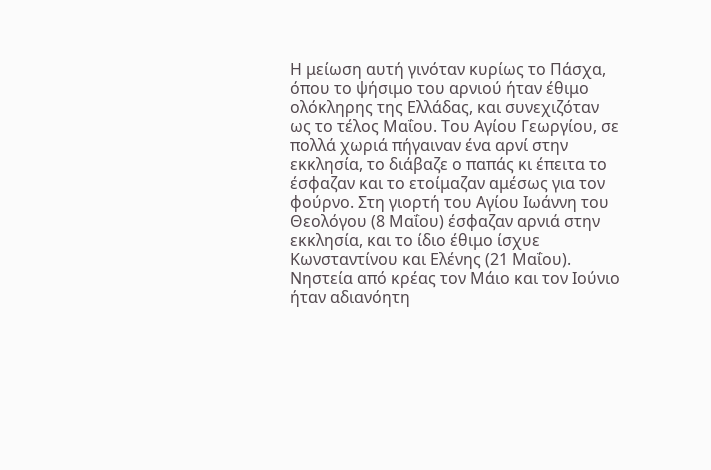Η μείωση αυτή γινόταν κυρίως το Πάσχα, όπου το ψήσιμο του αρνιού ήταν έθιμο ολόκληρης της Ελλάδας, και συνεχιζόταν ως το τέλος Μαΐου. Του Αγίου Γεωργίου, σε πολλά χωριά πήγαιναν ένα αρνί στην εκκλησία, το διάβαζε ο παπάς κι έπειτα το έσφαζαν και το ετοίμαζαν αμέσως για τον φούρνο. Στη γιορτή του Αγίου Ιωάννη του Θεολόγου (8 Μαΐου) έσφαζαν αρνιά στην εκκλησία, και το ίδιο έθιμο ίσχυε Κωνσταντίνου και Ελένης (21 Μαΐου). Νηστεία από κρέας τον Μάιο και τον Ιούνιο ήταν αδιανόητη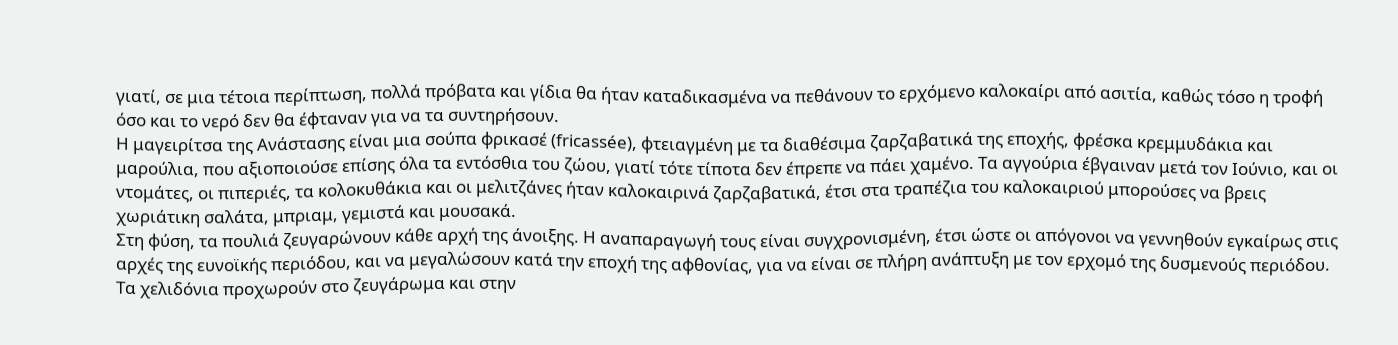γιατί, σε μια τέτοια περίπτωση, πολλά πρόβατα και γίδια θα ήταν καταδικασμένα να πεθάνουν το ερχόμενο καλοκαίρι από ασιτία, καθώς τόσο η τροφή όσο και το νερό δεν θα έφταναν για να τα συντηρήσουν.
Η μαγειρίτσα της Ανάστασης είναι μια σούπα φρικασέ (fricassée), φτειαγμένη με τα διαθέσιμα ζαρζαβατικά της εποχής, φρέσκα κρεμμυδάκια και μαρούλια, που αξιοποιούσε επίσης όλα τα εντόσθια του ζώου, γιατί τότε τίποτα δεν έπρεπε να πάει χαμένο. Τα αγγούρια έβγαιναν μετά τον Ιούνιο, και οι ντομάτες, οι πιπεριές, τα κολοκυθάκια και οι μελιτζάνες ήταν καλοκαιρινά ζαρζαβατικά, έτσι στα τραπέζια του καλοκαιριού μπορούσες να βρεις χωριάτικη σαλάτα, μπριαμ, γεμιστά και μουσακά.
Στη φύση, τα πουλιά ζευγαρώνουν κάθε αρχή της άνοιξης. Η αναπαραγωγή τους είναι συγχρονισμένη, έτσι ώστε οι απόγονοι να γεννηθούν εγκαίρως στις αρχές της ευνοϊκής περιόδου, και να μεγαλώσουν κατά την εποχή της αφθονίας, για να είναι σε πλήρη ανάπτυξη με τον ερχομό της δυσμενούς περιόδου. Τα χελιδόνια προχωρούν στο ζευγάρωμα και στην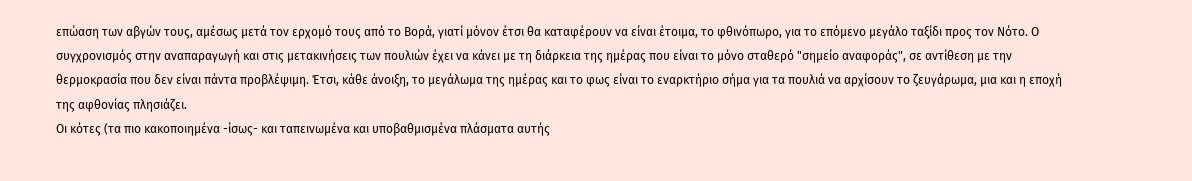επώαση των αβγών τους, αμέσως μετά τον ερχομό τους από το Βορά, γιατί μόνον έτσι θα καταφέρουν να είναι έτοιμα, το φθινόπωρο, για το επόμενο μεγάλο ταξίδι προς τον Νότο. Ο συγχρονισμός στην αναπαραγωγή και στις μετακινήσεις των πουλιών έχει να κάνει με τη διάρκεια της ημέρας που είναι το μόνο σταθερό "σημείο αναφοράς", σε αντίθεση με την θερμοκρασία που δεν είναι πάντα προβλέψιμη. Έτσι, κάθε άνοιξη, το μεγάλωμα της ημέρας και το φως είναι το εναρκτήριο σήμα για τα πουλιά να αρχίσουν το ζευγάρωμα, μια και η εποχή της αφθονίας πλησιάζει.
Οι κότες (τα πιο κακοποιημένα -ίσως- και ταπεινωμένα και υποβαθμισμένα πλάσματα αυτής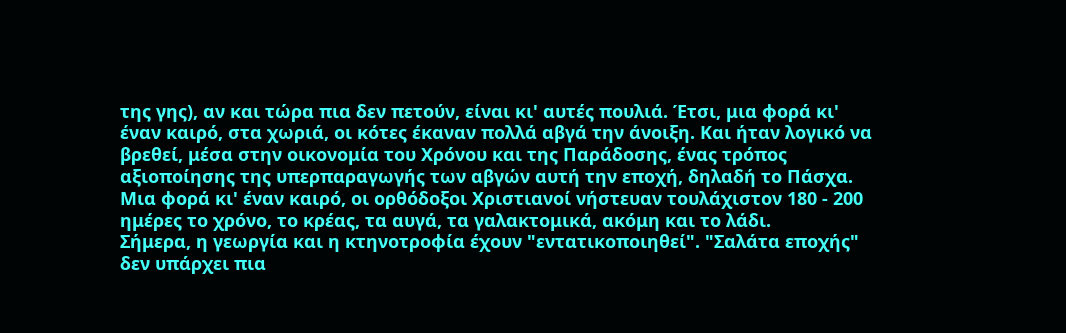της γης), αν και τώρα πια δεν πετούν, είναι κι' αυτές πουλιά. Έτσι, μια φορά κι' έναν καιρό, στα χωριά, οι κότες έκαναν πολλά αβγά την άνοιξη. Και ήταν λογικό να βρεθεί, μέσα στην οικονομία του Χρόνου και της Παράδοσης, ένας τρόπος αξιοποίησης της υπερπαραγωγής των αβγών αυτή την εποχή, δηλαδή το Πάσχα. Μια φορά κι' έναν καιρό, οι ορθόδοξοι Χριστιανοί νήστευαν τουλάχιστον 180 - 200 ημέρες το χρόνο, το κρέας, τα αυγά, τα γαλακτομικά, ακόμη και το λάδι.
Σήμερα, η γεωργία και η κτηνοτροφία έχουν "εντατικοποιηθεί". "Σαλάτα εποχής" δεν υπάρχει πια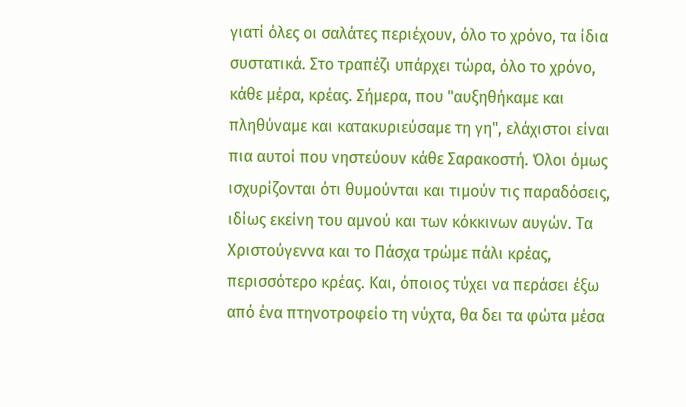γιατί όλες οι σαλάτες περιέχουν, όλο το χρόνο, τα ίδια συστατικά. Στο τραπέζι υπάρχει τώρα, όλο το χρόνο, κάθε μέρα, κρέας. Σήμερα, που "αυξηθήκαμε και πληθύναμε και κατακυριεύσαμε τη γη", ελάχιστοι είναι πια αυτοί που νηστεύουν κάθε Σαρακοστή. Όλοι όμως ισχυρίζονται ότι θυμούνται και τιμούν τις παραδόσεις, ιδίως εκείνη του αμνού και των κόκκινων αυγών. Τα Χριστούγεννα και το Πάσχα τρώμε πάλι κρέας, περισσότερο κρέας. Και, όποιος τύχει να περάσει έξω από ένα πτηνοτροφείο τη νύχτα, θα δει τα φώτα μέσα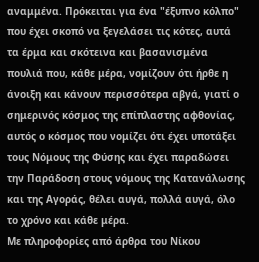αναμμένα. Πρόκειται για ένα "έξυπνο κόλπο" που έχει σκοπό να ξεγελάσει τις κότες, αυτά τα έρμα και σκότεινα και βασανισμένα πουλιά που, κάθε μέρα, νομίζουν ότι ήρθε η άνοιξη και κάνουν περισσότερα αβγά, γιατί ο σημερινός κόσμος της επίπλαστης αφθονίας, αυτός ο κόσμος που νομίζει ότι έχει υποτάξει τους Νόμους της Φύσης και έχει παραδώσει την Παράδοση στους νόμους της Κατανάλωσης και της Αγοράς, θέλει αυγά, πολλά αυγά, όλο το χρόνο και κάθε μέρα.
Με πληροφορίες από άρθρα του Νίκου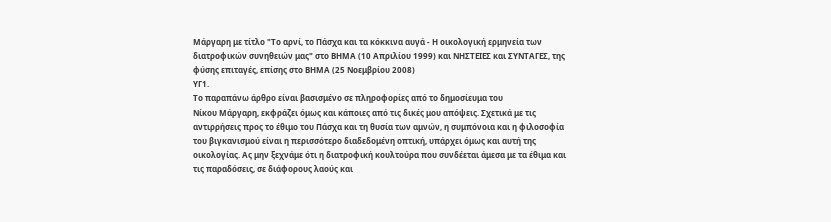Μάργαρη με τίτλο "Το αρνί, το Πάσχα και τα κόκκινα αυγά - Η οικολογική ερμηνεία των διατροφικών συνηθειών μας" στο ΒΗΜΑ (10 Απριλίου 1999) και ΝΗΣΤΕΙΕΣ και ΣΥΝΤΑΓΕΣ, της φύσης επιταγές, επίσης στο ΒΗΜΑ (25 Νοεμβρίου 2008)
ΥΓ1.
Το παραπάνω άρθρο είναι βασισμένο σε πληροφορίες από το δημοσίευμα του
Νίκου Μάργαρη, εκφράζει όμως και κάποιες από τις δικές μου απόψεις. Σχετικά με τις αντιρρήσεις προς το έθιμο του Πάσχα και τη θυσία των αμνών, η συμπόνοια και η φιλοσοφία του βιγκανισμού είναι η περισσότερο διαδεδομένη οπτική, υπάρχει όμως και αυτή της οικολογίας. Ας μην ξεχνάμε ότι η διατροφική κουλτούρα που συνδέεται άμεσα με τα έθιμα και τις παραδόσεις, σε διάφορους λαούς και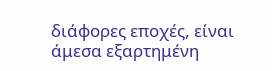διάφορες εποχές, είναι άμεσα εξαρτημένη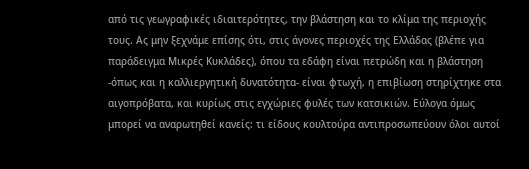από τις γεωγραφικές ιδιαιτερότητες, την βλάστηση και το κλίμα της περιοχής τους. Ας μην ξεχνάμε επίσης ότι, στις άγονες περιοχές της Ελλάδας (βλέπε για παράδειγμα Μικρές Κυκλάδες), όπου τα εδάφη είναι πετρώδη και η βλάστηση -όπως και η καλλιεργητική δυνατότητα- είναι φτωχή, η επιβίωση στηρίχτηκε στα αιγοπρόβατα, και κυρίως στις εγχώριες φυλές των κατσικιών. Εύλογα όμως μπορεί να αναρωτηθεί κανείς: τι είδους κουλτούρα αντιπροσωπεύουν όλοι αυτοί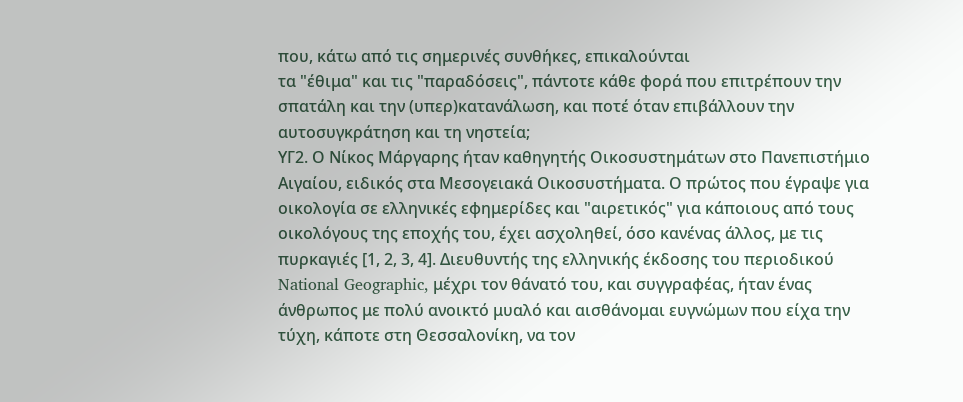που, κάτω από τις σημερινές συνθήκες, επικαλούνται
τα "έθιμα" και τις "παραδόσεις", πάντοτε κάθε φορά που επιτρέπουν την
σπατάλη και την (υπερ)κατανάλωση, και ποτέ όταν επιβάλλουν την αυτοσυγκράτηση και τη νηστεία;
ΥΓ2. Ο Νίκος Μάργαρης ήταν καθηγητής Οικοσυστημάτων στο Πανεπιστήμιο Αιγαίου, ειδικός στα Μεσογειακά Οικοσυστήματα. Ο πρώτος που έγραψε για οικολογία σε ελληνικές εφημερίδες και "αιρετικός" για κάποιους από τους οικολόγους της εποχής του, έχει ασχοληθεί, όσο κανένας άλλος, με τις πυρκαγιές [1, 2, 3, 4]. Διευθυντής της ελληνικής έκδοσης του περιοδικού National Geographic, μέχρι τον θάνατό του, και συγγραφέας, ήταν ένας άνθρωπος με πολύ ανοικτό μυαλό και αισθάνομαι ευγνώμων που είχα την τύχη, κάποτε στη Θεσσαλονίκη, να τον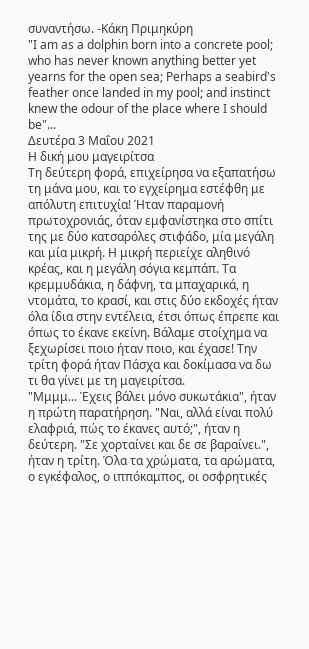συναντήσω. -Κάκη Πριμηκύρη
"I am as a dolphin born into a concrete pool; who has never known anything better yet yearns for the open sea; Perhaps a seabird's feather once landed in my pool; and instinct knew the odour of the place where I should be"...
Δευτέρα 3 Μαΐου 2021
Η δική μου μαγειρίτσα
Τη δεύτερη φορά, επιχείρησα να εξαπατήσω τη μάνα μου, και το εγχείρημα εστέφθη με απόλυτη επιτυχία! Ήταν παραμονή πρωτοχρονιάς, όταν εμφανίστηκα στο σπίτι της με δύο κατσαρόλες στιφάδο, μία μεγάλη και μία μικρή. Η μικρή περιείχε αληθινό κρέας, και η μεγάλη σόγια κεμπάπ. Τα κρεμμυδάκια, η δάφνη, τα μπαχαρικά, η ντομάτα, το κρασί, και στις δύο εκδοχές ήταν όλα ίδια στην εντέλεια, έτσι όπως έπρεπε και όπως το έκανε εκείνη. Βάλαμε στοίχημα να ξεχωρίσει ποιο ήταν ποιο, και έχασε! Την τρίτη φορά ήταν Πάσχα και δοκίμασα να δω τι θα γίνει με τη μαγειρίτσα.
"Μμμμ... Έχεις βάλει μόνο συκωτάκια", ήταν η πρώτη παρατήρηση. "Ναι, αλλά είναι πολύ ελαφριά, πώς το έκανες αυτό;", ήταν η δεύτερη. "Σε χορταίνει και δε σε βαραίνει.", ήταν η τρίτη. Όλα τα χρώματα, τα αρώματα, ο εγκέφαλος, ο ιππόκαμπος, οι οσφρητικές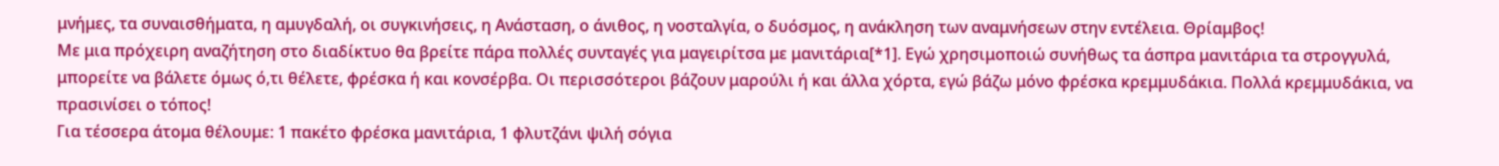μνήμες, τα συναισθήματα, η αμυγδαλή, οι συγκινήσεις, η Ανάσταση, ο άνιθος, η νοσταλγία, ο δυόσμος, η ανάκληση των αναμνήσεων στην εντέλεια. Θρίαμβος!
Με μια πρόχειρη αναζήτηση στο διαδίκτυο θα βρείτε πάρα πολλές συνταγές για μαγειρίτσα με μανιτάρια[*1]. Εγώ χρησιμοποιώ συνήθως τα άσπρα μανιτάρια τα στρογγυλά, μπορείτε να βάλετε όμως ό,τι θέλετε, φρέσκα ή και κονσέρβα. Οι περισσότεροι βάζουν μαρούλι ή και άλλα χόρτα, εγώ βάζω μόνο φρέσκα κρεμμυδάκια. Πολλά κρεμμυδάκια, να πρασινίσει ο τόπος!
Για τέσσερα άτομα θέλουμε: 1 πακέτο φρέσκα μανιτάρια, 1 φλυτζάνι ψιλή σόγια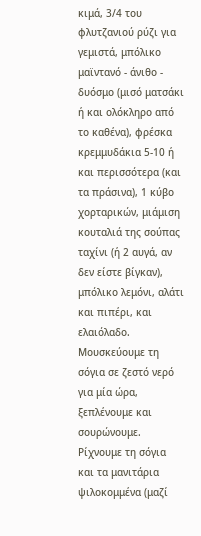κιμά, 3/4 του φλυτζανιού ρύζι για γεμιστά, μπόλικο μαϊντανό - άνιθο - δυόσμο (μισό ματσάκι ή και ολόκληρο από το καθένα), φρέσκα κρεμμυδάκια 5-10 ή και περισσότερα (και τα πράσινα), 1 κύβο χορταρικών, μιάμιση κουταλιά της σούπας ταχίνι (ή 2 αυγά, αν δεν είστε βίγκαν), μπόλικο λεμόνι, αλάτι και πιπέρι, και ελαιόλαδο.
Μουσκεύουμε τη σόγια σε ζεστό νερό για μία ώρα, ξεπλένουμε και σουρώνουμε. Ρίχνουμε τη σόγια και τα μανιτάρια ψιλοκομμένα (μαζί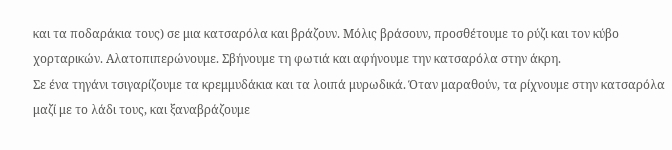και τα ποδαράκια τους) σε μια κατσαρόλα και βράζουν. Μόλις βράσουν, προσθέτουμε το ρύζι και τον κύβο χορταρικών. Αλατοπιπερώνουμε. Σβήνουμε τη φωτιά και αφήνουμε την κατσαρόλα στην άκρη.
Σε ένα τηγάνι τσιγαρίζουμε τα κρεμμυδάκια και τα λοιπά μυρωδικά. Όταν μαραθούν, τα ρίχνουμε στην κατσαρόλα μαζί με το λάδι τους, και ξαναβράζουμε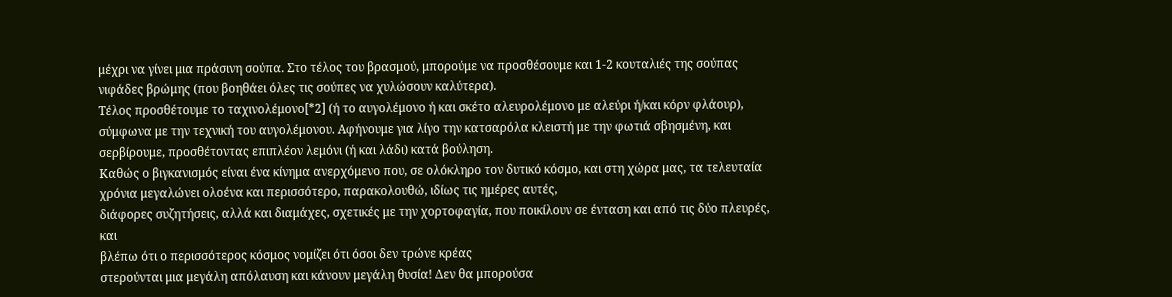μέχρι να γίνει μια πράσινη σούπα. Στο τέλος του βρασμού, μπορούμε να προσθέσουμε και 1-2 κουταλιές της σούπας νιφάδες βρώμης (που βοηθάει όλες τις σούπες να χυλώσουν καλύτερα).
Τέλος προσθέτουμε το ταχινολέμονο[*2] (ή το αυγολέμονο ή και σκέτο αλευρολέμονο με αλεύρι ή/και κόρν φλάουρ), σύμφωνα με την τεχνική του αυγολέμονου. Αφήνουμε για λίγο την κατσαρόλα κλειστή με την φωτιά σβησμένη, και σερβίρουμε, προσθέτοντας επιπλέον λεμόνι (ή και λάδι) κατά βούληση.
Καθώς ο βιγκανισμός είναι ένα κίνημα ανερχόμενο που, σε ολόκληρο τον δυτικό κόσμο, και στη χώρα μας, τα τελευταία χρόνια μεγαλώνει ολοένα και περισσότερο, παρακολουθώ, ιδίως τις ημέρες αυτές,
διάφορες συζητήσεις, αλλά και διαμάχες, σχετικές με την χορτοφαγία, που ποικίλουν σε ένταση και από τις δύο πλευρές, και
βλέπω ότι ο περισσότερος κόσμος νομίζει ότι όσοι δεν τρώνε κρέας
στερούνται μια μεγάλη απόλαυση και κάνουν μεγάλη θυσία! Δεν θα μπορούσα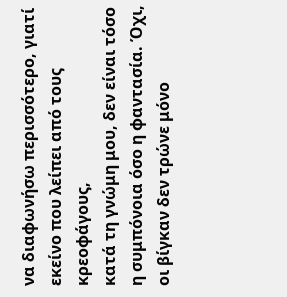να διαφωνήσω περισσότερο, γιατί εκείνο που λείπει από τους κρεοφάγους,
κατά τη γνώμη μου, δεν είναι τόσο η συμπόνοια όσο η φαντασία. Όχι, οι βίγκαν δεν τρώνε μόνο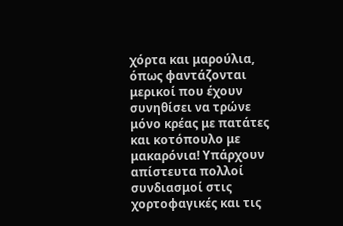χόρτα και μαρούλια, όπως φαντάζονται μερικοί που έχουν συνηθίσει να τρώνε μόνο κρέας με πατάτες και κοτόπουλο με μακαρόνια! Υπάρχουν απίστευτα πολλοί συνδιασμοί στις χορτοφαγικές και τις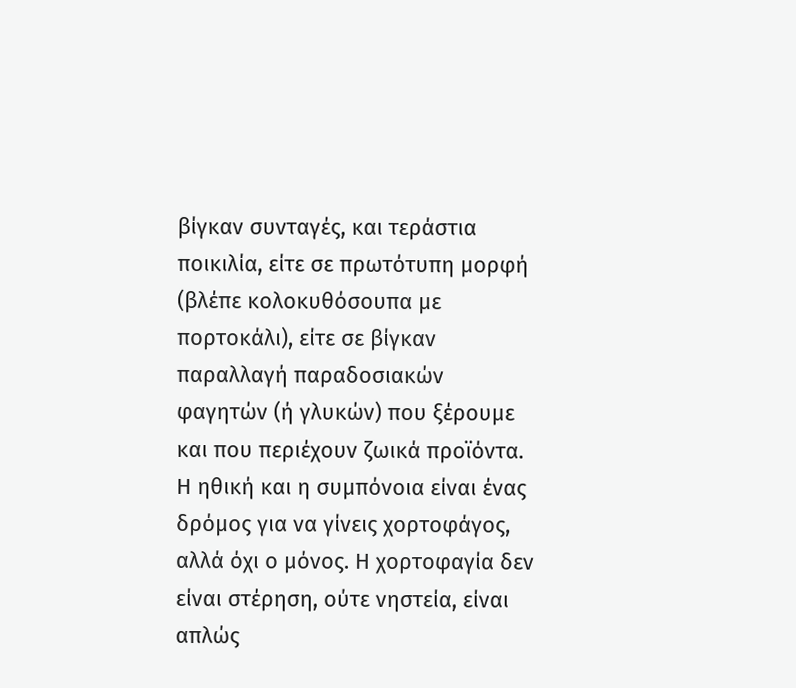βίγκαν συνταγές, και τεράστια ποικιλία, είτε σε πρωτότυπη μορφή (βλέπε κολοκυθόσουπα με πορτοκάλι), είτε σε βίγκαν παραλλαγή παραδοσιακών φαγητών (ή γλυκών) που ξέρουμε και που περιέχουν ζωικά προϊόντα.
Η ηθική και η συμπόνοια είναι ένας δρόμος για να γίνεις χορτοφάγος, αλλά όχι ο μόνος. Η χορτοφαγία δεν είναι στέρηση, ούτε νηστεία, είναι απλώς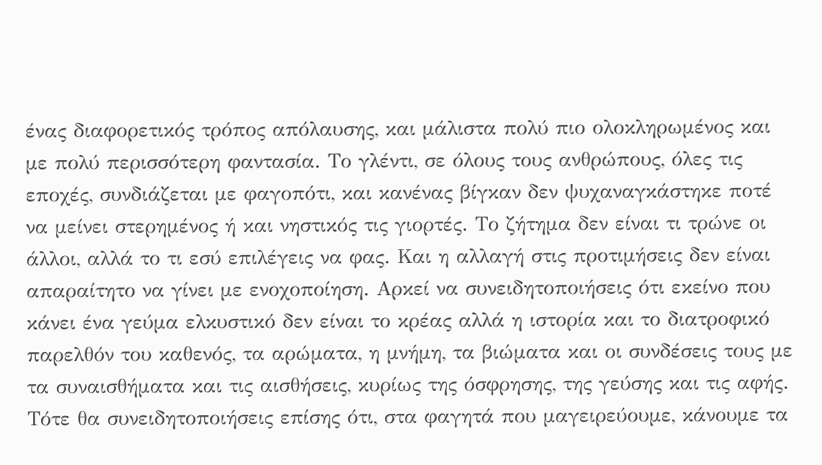ένας διαφορετικός τρόπος απόλαυσης, και μάλιστα πολύ πιο ολοκληρωμένος και με πολύ περισσότερη φαντασία. Το γλέντι, σε όλους τους ανθρώπους, όλες τις εποχές, συνδιάζεται με φαγοπότι, και κανένας βίγκαν δεν ψυχαναγκάστηκε ποτέ να μείνει στερημένος ή και νηστικός τις γιορτές. Το ζήτημα δεν είναι τι τρώνε οι άλλοι, αλλά το τι εσύ επιλέγεις να φας. Και η αλλαγή στις προτιμήσεις δεν είναι απαραίτητο να γίνει με ενοχοποίηση. Αρκεί να συνειδητοποιήσεις ότι εκείνο που κάνει ένα γεύμα ελκυστικό δεν είναι το κρέας αλλά η ιστορία και το διατροφικό παρελθόν του καθενός, τα αρώματα, η μνήμη, τα βιώματα και οι συνδέσεις τους με τα συναισθήματα και τις αισθήσεις, κυρίως της όσφρησης, της γεύσης και τις αφής. Τότε θα συνειδητοποιήσεις επίσης ότι, στα φαγητά που μαγειρεύουμε, κάνουμε τα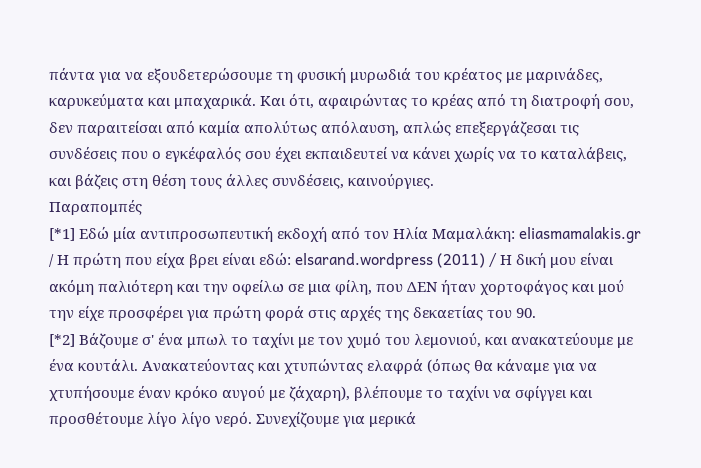πάντα για να εξουδετερώσουμε τη φυσική μυρωδιά του κρέατος με μαρινάδες, καρυκεύματα και μπαχαρικά. Και ότι, αφαιρώντας το κρέας από τη διατροφή σου, δεν παραιτείσαι από καμία απολύτως απόλαυση, απλώς επεξεργάζεσαι τις συνδέσεις που ο εγκέφαλός σου έχει εκπαιδευτεί να κάνει χωρίς να το καταλάβεις, και βάζεις στη θέση τους άλλες συνδέσεις, καινούργιες.
Παραπομπές
[*1] Εδώ μία αντιπροσωπευτική εκδοχή από τον Ηλία Μαμαλάκη: eliasmamalakis.gr / Η πρώτη που είχα βρει είναι εδώ: elsarand.wordpress (2011) / Η δική μου είναι ακόμη παλιότερη και την οφείλω σε μια φίλη, που ΔΕΝ ήταν χορτοφάγος και μού την είχε προσφέρει για πρώτη φορά στις αρχές της δεκαετίας του 90.
[*2] Βάζουμε σ' ένα μπωλ το ταχίνι με τον χυμό του λεμονιού, και ανακατεύουμε με ένα κουτάλι. Ανακατεύοντας και χτυπώντας ελαφρά (όπως θα κάναμε για να χτυπήσουμε έναν κρόκο αυγού με ζάχαρη), βλέπουμε το ταχίνι να σφίγγει και προσθέτουμε λίγο λίγο νερό. Συνεχίζουμε για μερικά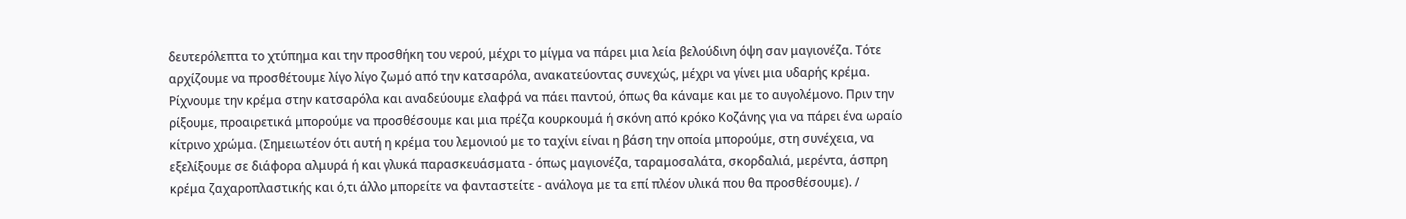δευτερόλεπτα το χτύπημα και την προσθήκη του νερού, μέχρι το μίγμα να πάρει μια λεία βελούδινη όψη σαν μαγιονέζα. Τότε αρχίζουμε να προσθέτουμε λίγο λίγο ζωμό από την κατσαρόλα, ανακατεύοντας συνεχώς, μέχρι να γίνει μια υδαρής κρέμα. Ρίχνουμε την κρέμα στην κατσαρόλα και αναδεύουμε ελαφρά να πάει παντού, όπως θα κάναμε και με το αυγολέμονο. Πριν την ρίξουμε, προαιρετικά μπορούμε να προσθέσουμε και μια πρέζα κουρκουμά ή σκόνη από κρόκο Κοζάνης για να πάρει ένα ωραίο κίτρινο χρώμα. (Σημειωτέον ότι αυτή η κρέμα του λεμονιού με το ταχίνι είναι η βάση την οποία μπορούμε, στη συνέχεια, να εξελίξουμε σε διάφορα αλμυρά ή και γλυκά παρασκευάσματα - όπως μαγιονέζα, ταραμοσαλάτα, σκορδαλιά, μερέντα, άσπρη κρέμα ζαχαροπλαστικής και ό,τι άλλο μπορείτε να φανταστείτε - ανάλογα με τα επί πλέον υλικά που θα προσθέσουμε). /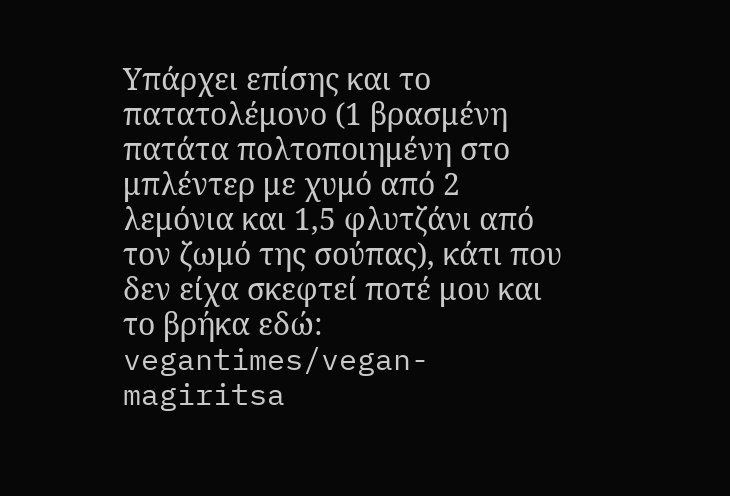Υπάρχει επίσης και το πατατολέμονο (1 βρασμένη πατάτα πολτοποιημένη στο μπλέντερ με χυμό από 2 λεμόνια και 1,5 φλυτζάνι από τον ζωμό της σούπας), κάτι που δεν είχα σκεφτεί ποτέ μου και το βρήκα εδώ: vegantimes/vegan-magiritsa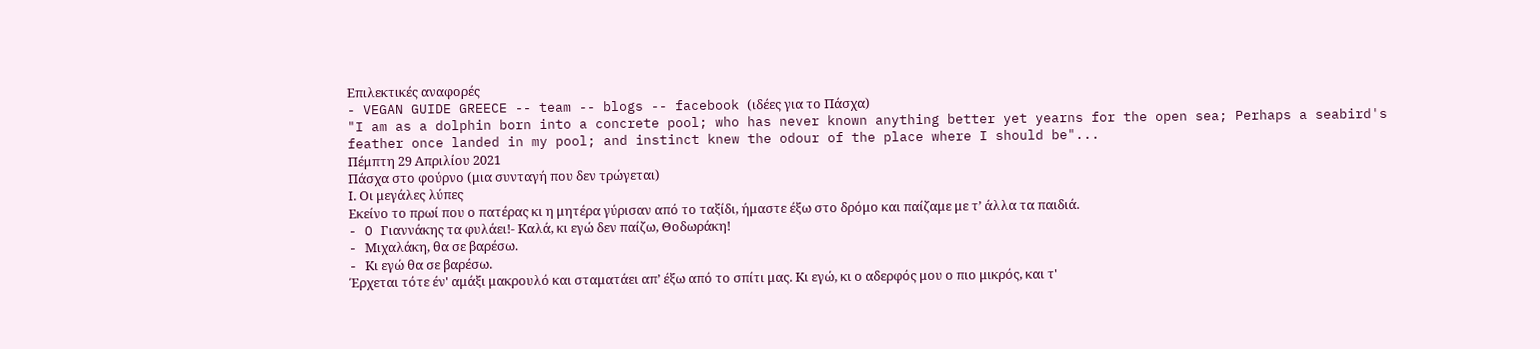Επιλεκτικές αναφορές
- VEGAN GUIDE GREECE -- team -- blogs -- facebook (ιδέες για το Πάσχα)
"I am as a dolphin born into a concrete pool; who has never known anything better yet yearns for the open sea; Perhaps a seabird's feather once landed in my pool; and instinct knew the odour of the place where I should be"...
Πέμπτη 29 Απριλίου 2021
Πάσχα στο φούρνο (μια συνταγή που δεν τρώγεται)
Ι. Oι μεγάλες λύπες
Eκείνο το πρωί που ο πατέρας κι η μητέρα γύρισαν από το ταξίδι, ήμαστε έξω στο δρόμο και παίζαμε με τ’ άλλα τα παιδιά.
- O Γιαννάκης τα φυλάει!- Kαλά, κι εγώ δεν παίζω, Θοδωράκη!
- Mιχαλάκη, θα σε βαρέσω.
- Kι εγώ θα σε βαρέσω.
Έρχεται τότε έν' αμάξι μακρουλό και σταματάει απ’ έξω από το σπίτι μας. Kι εγώ, κι ο αδερφός μου ο πιο μικρός, και τ'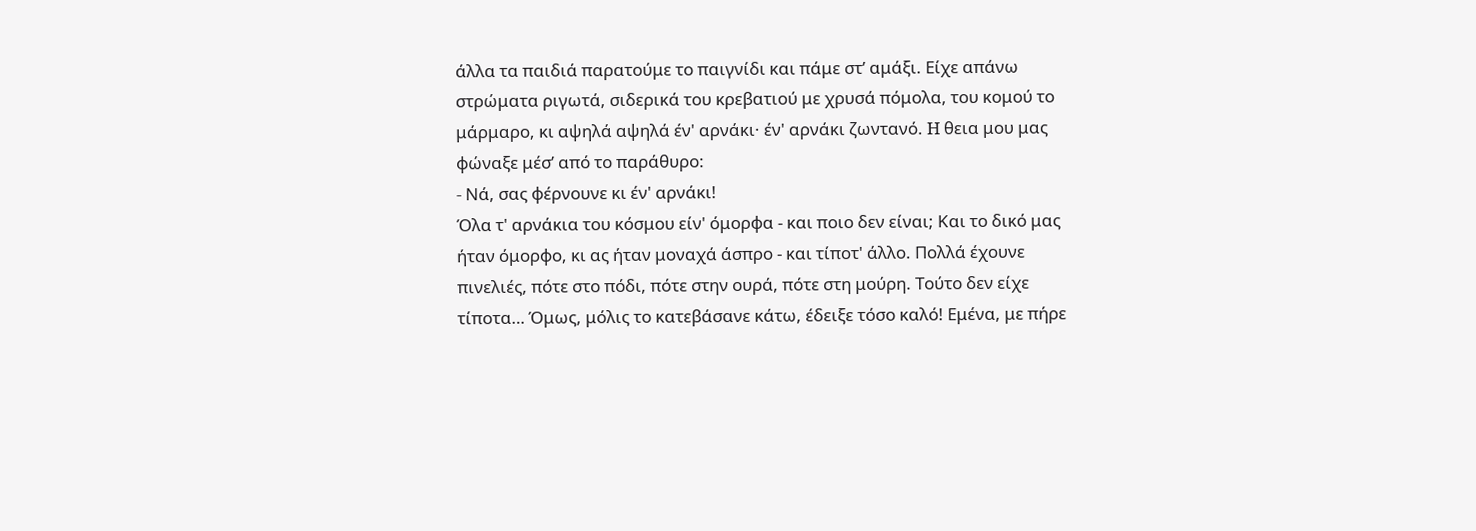άλλα τα παιδιά παρατούμε το παιγνίδι και πάμε στ’ αμάξι. Eίχε απάνω στρώματα ριγωτά, σιδερικά του κρεβατιού με χρυσά πόμολα, του κομού το μάρμαρο, κι αψηλά αψηλά έν' αρνάκι· έν' αρνάκι ζωντανό. H θεια μου μας φώναξε μέσ’ από το παράθυρο:
- Nά, σας φέρνουνε κι έν' αρνάκι!
Όλα τ' αρνάκια του κόσμου είν' όμορφα - και ποιο δεν είναι; Kαι το δικό μας ήταν όμορφο, κι ας ήταν μοναχά άσπρο - και τίποτ' άλλο. Πολλά έχουνε πινελιές, πότε στο πόδι, πότε στην ουρά, πότε στη μούρη. Tούτο δεν είχε τίποτα… Όμως, μόλις το κατεβάσανε κάτω, έδειξε τόσο καλό! Eμένα, με πήρε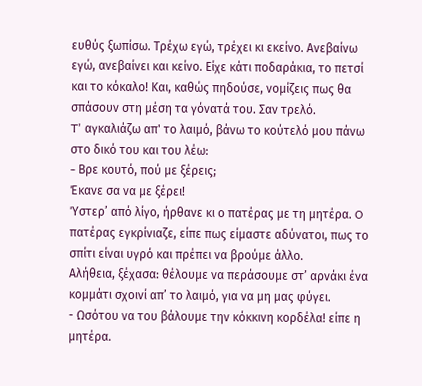ευθύς ξωπίσω. Tρέχω εγώ, τρέχει κι εκείνο. Aνεβαίνω εγώ, ανεβαίνει και κείνο. Eίχε κάτι ποδαράκια, το πετσί και το κόκαλο! Kαι, καθώς πηδούσε, νομίζεις πως θα σπάσουν στη μέση τα γόνατά του. Σαν τρελό.
T' αγκαλιάζω απ' το λαιμό, βάνω το κούτελό μου πάνω στο δικό του και του λέω:
- Bρε κουτό, πού με ξέρεις;
Έκανε σα να με ξέρει!
Ύστερ’ από λίγο, ήρθανε κι ο πατέρας με τη μητέρα. O πατέρας εγκρίνιαζε, είπε πως είμαστε αδύνατοι, πως το σπίτι είναι υγρό και πρέπει να βρούμε άλλο.
Aλήθεια, ξέχασα: θέλουμε να περάσουμε στ’ αρνάκι ένα κομμάτι σχοινί απ’ το λαιμό, για να μη μας φύγει.
- Ωσότου να του βάλουμε την κόκκινη κορδέλα! είπε η μητέρα.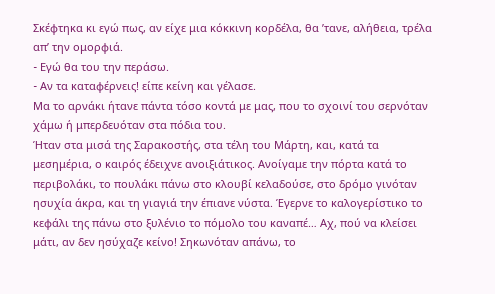Σκέφτηκα κι εγώ πως, αν είχε μια κόκκινη κορδέλα, θα ’τανε, αλήθεια, τρέλα απ’ την ομορφιά.
- Eγώ θα του την περάσω.
- Aν τα καταφέρνεις! είπε κείνη και γέλασε.
Mα το αρνάκι ήτανε πάντα τόσο κοντά με μας, που το σχοινί του σερνόταν χάμω ή μπερδευόταν στα πόδια του.
Ήταν στα μισά της Σαρακοστής, στα τέλη του Μάρτη, και, κατά τα μεσημέρια, ο καιρός έδειχνε ανοιξιάτικος. Ανοίγαμε την πόρτα κατά το περιβολάκι, το πουλάκι πάνω στο κλουβί κελαδούσε, στο δρόμο γινόταν ησυχία άκρα, και τη γιαγιά την έπιανε νύστα. Έγερνε το καλογερίστικο το κεφάλι της πάνω στο ξυλένιο το πόμολο του καναπέ… Αχ, πού να κλείσει μάτι, αν δεν ησύχαζε κείνο! Σηκωνόταν απάνω, το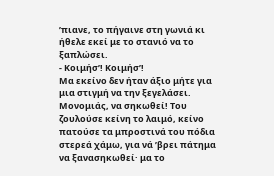’πιανε, το πήγαινε στη γωνιά κι ήθελε εκεί με το στανιό να το ξαπλώσει.
- Κοιμήσ’! Κοιμήσ’!
Μα εκείνο δεν ήταν άξιο μήτε για μια στιγμή να την ξεγελάσει. Μονομιάς, να σηκωθεί! Του ζουλούσε κείνη το λαιμό, κείνο πατούσε τα μπροστινά του πόδια στερεά χάμω, για νά ’βρει πάτημα να ξανασηκωθεί· μα το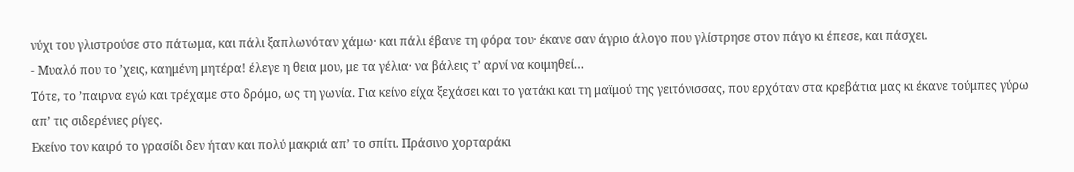νύχι του γλιστρούσε στο πάτωμα, και πάλι ξαπλωνόταν χάμω· και πάλι έβανε τη φόρα του· έκανε σαν άγριο άλογο που γλίστρησε στον πάγο κι έπεσε, και πάσχει.
- Μυαλό που το ’χεις, καημένη μητέρα! έλεγε η θεια μου, με τα γέλια· να βάλεις τ’ αρνί να κοιμηθεί…
Τότε, το ’παιρνα εγώ και τρέχαμε στο δρόμο, ως τη γωνία. Για κείνο είχα ξεχάσει και το γατάκι και τη μαϊμού της γειτόνισσας, που ερχόταν στα κρεβάτια μας κι έκανε τούμπες γύρω απ’ τις σιδερένιες ρίγες.
Εκείνο τον καιρό το γρασίδι δεν ήταν και πολύ μακριά απ’ το σπίτι. Πράσινο χορταράκι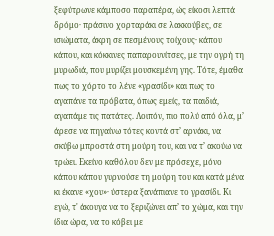ξεφύτρωνε κάμποσο παραπέρα, ώς είκοσι λεπτά δρόμο· πράσινο χορταράκι σε λακκούβες, σε ισιώματα, άκρη σε πεσμένους τοίχους· κάπου κάπου, και κόκκινες παπαρουνίτσες, με την ογρή τη μυρωδιά, που μυρίζει μουσκεμένη γης. Τότε, έμαθα πως το χόρτο το λένε «γρασίδι» και πως το αγαπάνε τα πρόβατα, όπως εμείς, τα παιδιά, αγαπάμε τις πατάτες. Λοιπόν, πιο πολύ από όλα, μ’ άρεσε να πηγαίνω τότες κοντά στ’ αρνάκι, να σκύβω μπροστά στη μούρη του, και να τ’ ακούω να τρώει. Εκείνο καθόλου δεν με πρόσεχε, μόνο κάπου κάπου γυρνούσε τη μούρη του και κατά μένα κι έκανε «χου»· ύστερα ξανάπιανε το γρασίδι. Κι εγώ, τ' άκουγα να το ξεριζώνει απ’ το χώμα, και την ίδια ώρα, να το κόβει με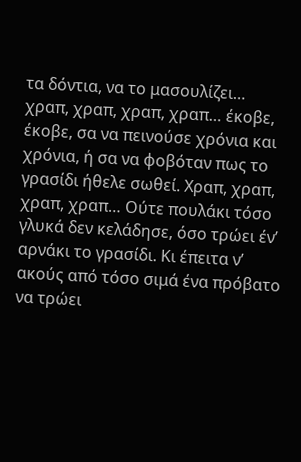τα δόντια, να το μασουλίζει… χραπ, χραπ, χραπ, χραπ… έκοβε, έκοβε, σα να πεινούσε χρόνια και χρόνια, ή σα να φοβόταν πως το γρασίδι ήθελε σωθεί. Χραπ, χραπ, χραπ, χραπ… Ούτε πουλάκι τόσο γλυκά δεν κελάδησε, όσο τρώει έν’ αρνάκι το γρασίδι. Κι έπειτα ν’ ακούς από τόσο σιμά ένα πρόβατο να τρώει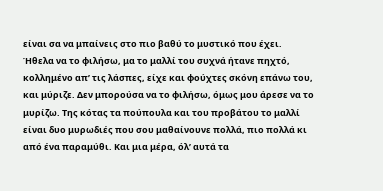είναι σα να μπαίνεις στο πιο βαθύ το μυστικό που έχει.
Ήθελα να το φιλήσω, μα το μαλλί του συχνά ήτανε πηχτό, κολλημένο απ’ τις λάσπες, είχε και φούχτες σκόνη επάνω του, και μύριζε. Δεν μπορούσα να το φιλήσω, όμως μου άρεσε να το μυρίζω. Της κότας τα πούπουλα και του προβάτου το μαλλί είναι δυο μυρωδιές που σου μαθαίνουνε πολλά, πιο πολλά κι από ένα παραμύθι. Και μια μέρα, όλ’ αυτά τα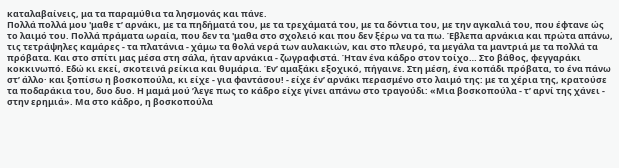καταλαβαίνεις, μα τα παραμύθια τα λησμονάς και πάνε.
Πολλά πολλά μου 'μαθε τ’ αρνάκι, με τα πηδήματά του, με τα τρεχάματά του, με τα δόντια του, με την αγκαλιά του, που έφτανε ώς το λαιμό του. Πολλά πράματα ωραία, που δεν τα 'μαθα στο σχολειό και που δεν ξέρω να τα πω. Έβλεπα αρνάκια και πρώτα απάνω, τις τετράψηλες καμάρες - τα πλατάνια - χάμω τα θολά νερά των αυλακιών, και στο πλευρό, τα μεγάλα τα μαντριά με τα πολλά τα πρόβατα. Και στο σπίτι μας μέσα στη σάλα, ήταν αρνάκια - ζωγραφιστά. Ήταν ένα κάδρο στον τοίχο… Στο βάθος, φεγγαράκι κοκκινωπό. Εδώ κι εκεί, σκοτεινά ρείκια και θυμάρια. Έν’ αμαξάκι εξοχικό, πήγαινε. Στη μέση, ένα κοπάδι πρόβατα, το ένα πάνω στ’ άλλο· και ξοπίσω η βοσκοπούλα, κι είχε - για φαντάσου! - είχε έν’ αρνάκι περασμένο στο λαιμό της: με τα χέρια της, κρατούσε τα ποδαράκια του, δυο δυο. Η μαμά μού ’λεγε πως το κάδρο είχε γίνει απάνω στο τραγούδι: «Μια βοσκοπούλα - τ’ αρνί της χάνει - στην ερημιά». Μα στο κάδρο, η βοσκοπούλα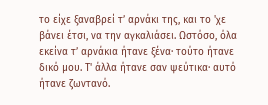το είχε ξαναβρεί τ’ αρνάκι της, και το 'χε βάνει έτσι, να την αγκαλιάσει. Ωστόσο, όλα εκείνα τ’ αρνάκια ήτανε ξένα· τούτο ήτανε δικό μου. Τ' άλλα ήτανε σαν ψεύτικα· αυτό ήτανε ζωντανό.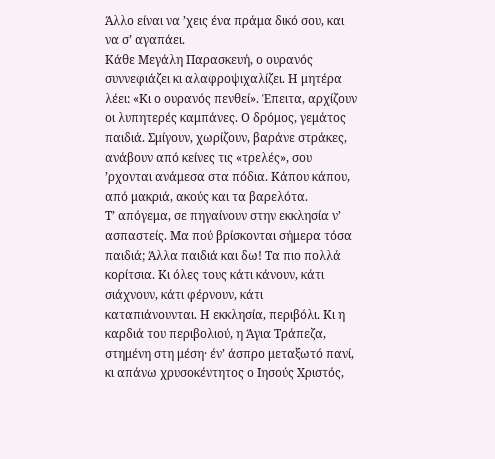Άλλο είναι να ’χεις ένα πράμα δικό σου, και να σ’ αγαπάει.
Κάθε Μεγάλη Παρασκευή, ο ουρανός συννεφιάζει κι αλαφροψιχαλίζει. Η μητέρα λέει: «Κι ο ουρανός πενθεί». Έπειτα, αρχίζουν οι λυπητερές καμπάνες. Ο δρόμος, γεμάτος παιδιά. Σμίγουν, χωρίζουν, βαράνε στράκες, ανάβουν από κείνες τις «τρελές», σου ’ρχονται ανάμεσα στα πόδια. Κάπου κάπου, από μακριά, ακούς και τα βαρελότα.
Τ’ απόγεμα, σε πηγαίνουν στην εκκλησία ν’ ασπαστείς. Μα πού βρίσκονται σήμερα τόσα παιδιά; Άλλα παιδιά και δω! Τα πιο πολλά κορίτσια. Κι όλες τους κάτι κάνουν, κάτι σιάχνουν, κάτι φέρνουν, κάτι καταπιάνουνται. Η εκκλησία, περιβόλι. Κι η καρδιά του περιβολιού, η Άγια Τράπεζα, στημένη στη μέση· έν’ άσπρο μεταξωτό πανί, κι απάνω χρυσοκέντητος ο Ιησούς Χριστός,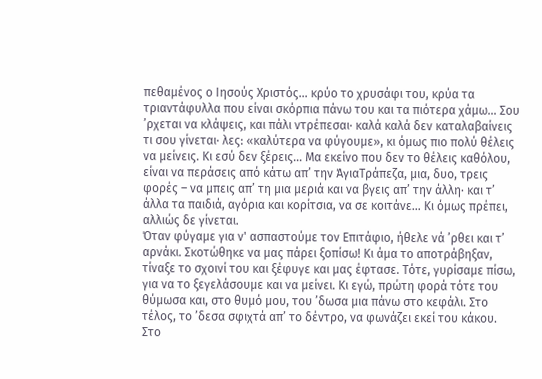πεθαμένος ο Ιησούς Χριστός… κρύο το χρυσάφι του, κρύα τα τριαντάφυλλα που είναι σκόρπια πάνω του και τα πιότερα χάμω… Σου ’ρχεται να κλάψεις, και πάλι ντρέπεσαι· καλά καλά δεν καταλαβαίνεις τι σου γίνεται· λες: «καλύτερα να φύγουμε», κι όμως πιο πολύ θέλεις να μείνεις. Κι εσύ δεν ξέρεις… Μα εκείνο που δεν το θέλεις καθόλου, είναι να περάσεις από κάτω απ’ την ΆγιαΤράπεζα, μια, δυο, τρεις φορές – να μπεις απ’ τη μια μεριά και να βγεις απ’ την άλλη· και τ’ άλλα τα παιδιά, αγόρια και κορίτσια, να σε κοιτάνε… Κι όμως πρέπει, αλλιώς δε γίνεται.
Όταν φύγαμε για ν' ασπαστούμε τον Επιτάφιο, ήθελε νά ’ρθει και τ’ αρνάκι. Σκοτώθηκε να μας πάρει ξοπίσω! Κι άμα το αποτράβηξαν, τίναξε το σχοινί του και ξέφυγε και μας έφτασε. Τότε, γυρίσαμε πίσω, για να το ξεγελάσουμε και να μείνει. Κι εγώ, πρώτη φορά τότε του θύμωσα και, στο θυμό μου, του ’δωσα μια πάνω στο κεφάλι. Στο τέλος, το ’δεσα σφιχτά απ’ το δέντρο, να φωνάζει εκεί του κάκου.
Στο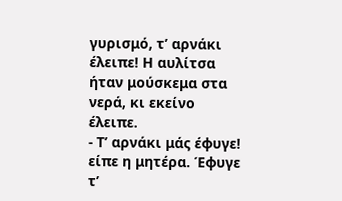γυρισμό, τ’ αρνάκι έλειπε! Η αυλίτσα ήταν μούσκεμα στα νερά, κι εκείνο έλειπε.
- Τ’ αρνάκι μάς έφυγε! είπε η μητέρα. Έφυγε τ’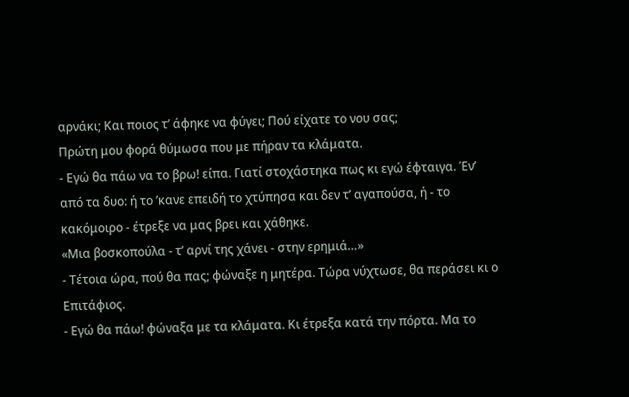αρνάκι; Και ποιος τ’ άφηκε να φύγει; Πού είχατε το νου σας;
Πρώτη μου φορά θύμωσα που με πήραν τα κλάματα.
- Εγώ θα πάω να το βρω! είπα. Γιατί στοχάστηκα πως κι εγώ έφταιγα. Έν’ από τα δυο: ή το ’κανε επειδή το χτύπησα και δεν τ’ αγαπούσα, ή - το κακόμοιρο - έτρεξε να μας βρει και χάθηκε.
«Μια βοσκοπούλα - τ’ αρνί της χάνει - στην ερημιά…»
- Τέτοια ώρα, πού θα πας; φώναξε η μητέρα. Τώρα νύχτωσε, θα περάσει κι ο Επιτάφιος.
- Εγώ θα πάω! φώναξα με τα κλάματα. Κι έτρεξα κατά την πόρτα. Μα το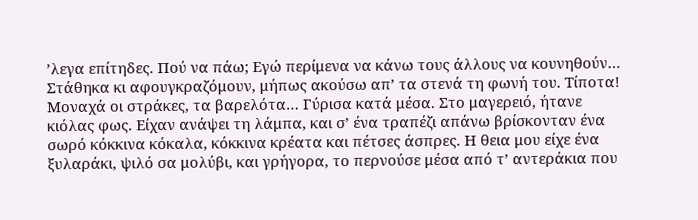’λεγα επίτηδες. Πού να πάω; Εγώ περίμενα να κάνω τους άλλους να κουνηθούν… Στάθηκα κι αφουγκραζόμουν, μήπως ακούσω απ’ τα στενά τη φωνή του. Τίποτα! Μοναχά οι στράκες, τα βαρελότα… Γύρισα κατά μέσα. Στο μαγερειό, ήτανε κιόλας φως. Είχαν ανάψει τη λάμπα, και σ’ ένα τραπέζι απάνω βρίσκονταν ένα σωρό κόκκινα κόκαλα, κόκκινα κρέατα και πέτσες άσπρες. Η θεια μου είχε ένα ξυλαράκι, ψιλό σα μολύβι, και γρήγορα, το περνούσε μέσα από τ’ αντεράκια που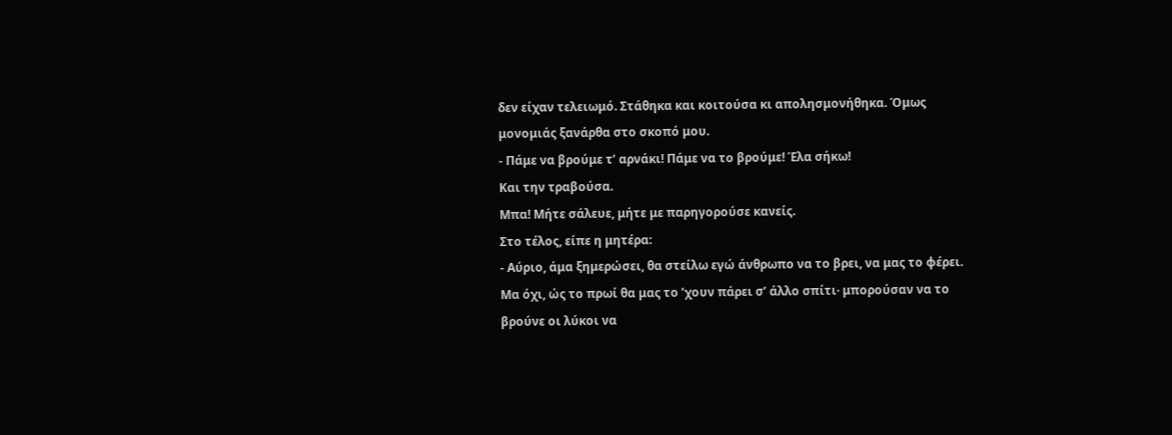δεν είχαν τελειωμό. Στάθηκα και κοιτούσα κι απολησμονήθηκα. Όμως μονομιάς ξανάρθα στο σκοπό μου.
- Πάμε να βρούμε τ’ αρνάκι! Πάμε να το βρούμε! Έλα σήκω!
Και την τραβούσα.
Μπα! Μήτε σάλευε, μήτε με παρηγορούσε κανείς.
Στο τέλος, είπε η μητέρα:
- Αύριο, άμα ξημερώσει, θα στείλω εγώ άνθρωπο να το βρει, να μας το φέρει.
Μα όχι, ώς το πρωί θα μας το ’χουν πάρει σ’ άλλο σπίτι· μπορούσαν να το βρούνε οι λύκοι να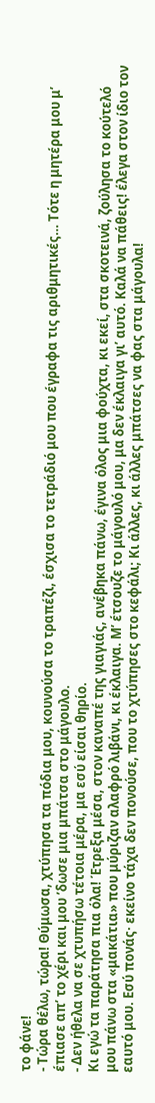το φάνε!
- Τώρα θέλω, τώρα! Θύμωσα, χτύπησα τα πόδια μου, κουνούσα το τραπέζι, έσχισα το τετράδιό μου που έγραφα τις αριθμητικές… Τότε η μητέρα μου μ’ έπιασε απ’ το χέρι και μου ’δωσε μια μπάτσα στο μάγουλο.
- Δεν ήθελα να σε χτυπήσω τέτοια μέρα, μα εσύ είσαι θηρίο.
Κι εγώ τα παράτησα πια όλα! Έτρεξα μέσα, στον καναπέ της γιαγιάς, ανέβηκα πάνω, έγινα όλος μια φούχτα, κι εκεί, στα σκοτεινά, ζούλησα το κούτελό μου πάνω στα «μακάτια» που μύριζαν αλαφρό λιβάνι, κι έκλαιγα. Μ’ έτσουζε το μάγουλό μου, μα δεν έκλαιγα γι’ αυτό. Καλά να πάθεις! έλεγα στον ίδιο τον εαυτό μου. Εσύ πονάς· εκείνο τάχα δεν πονούσε, που το χτύπησες στο κεφάλι; Κι άλλες, κι άλλες μπάτσες να φας στα μάγουλα!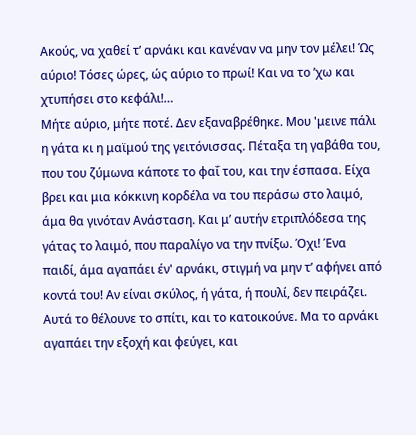Ακούς, να χαθεί τ’ αρνάκι και κανέναν να μην τον μέλει! Ώς αύριο! Τόσες ώρες, ώς αύριο το πρωί! Και να το ’χω και χτυπήσει στο κεφάλι!…
Μήτε αύριο, μήτε ποτέ. Δεν εξαναβρέθηκε. Μου 'μεινε πάλι η γάτα κι η μαϊμού της γειτόνισσας. Πέταξα τη γαβάθα του, που του ζύμωνα κάποτε το φαΐ του, και την έσπασα. Είχα βρει και μια κόκκινη κορδέλα να του περάσω στο λαιμό, άμα θα γινόταν Ανάσταση. Και μ’ αυτήν ετριπλόδεσα της γάτας το λαιμό, που παραλίγο να την πνίξω. Όχι! Ένα παιδί, άμα αγαπάει έν' αρνάκι, στιγμή να μην τ’ αφήνει από κοντά του! Αν είναι σκύλος, ή γάτα, ή πουλί, δεν πειράζει. Αυτά το θέλουνε το σπίτι, και το κατοικούνε. Μα το αρνάκι αγαπάει την εξοχή και φεύγει, και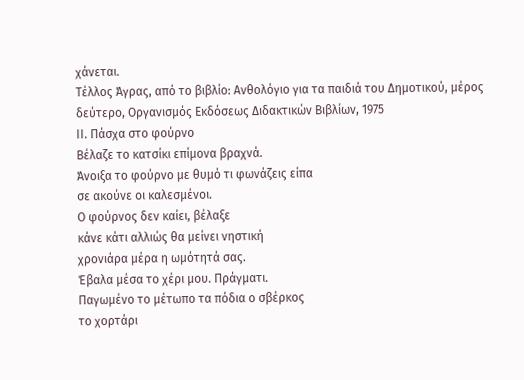χάνεται.
Tέλλος Άγρας, από το βιβλίο: Aνθολόγιο για τα παιδιά του Δημοτικού, μέρος δεύτερο, Oργανισμός Eκδόσεως Διδακτικών Bιβλίων, 1975
ΙΙ. Πάσχα στο φούρνο
Βέλαζε το κατσίκι επίμονα βραχνά.
Άνοιξα το φούρνο με θυμό τι φωνάζεις είπα
σε ακούνε οι καλεσμένοι.
Ο φούρνος δεν καίει, βέλαξε
κάνε κάτι αλλιώς θα μείνει νηστική
χρονιάρα μέρα η ωμότητά σας.
Έβαλα μέσα το χέρι μου. Πράγματι.
Παγωμένο το μέτωπο τα πόδια ο σβέρκος
το χορτάρι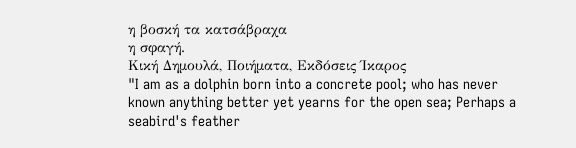η βοσκή τα κατσάβραχα
η σφαγή.
Κική Δημουλά, Ποιήματα, Εκδόσεις Ίκαρος
"I am as a dolphin born into a concrete pool; who has never known anything better yet yearns for the open sea; Perhaps a seabird's feather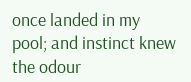once landed in my pool; and instinct knew the odour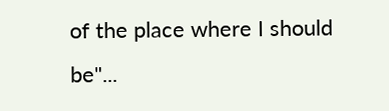of the place where I should be"...